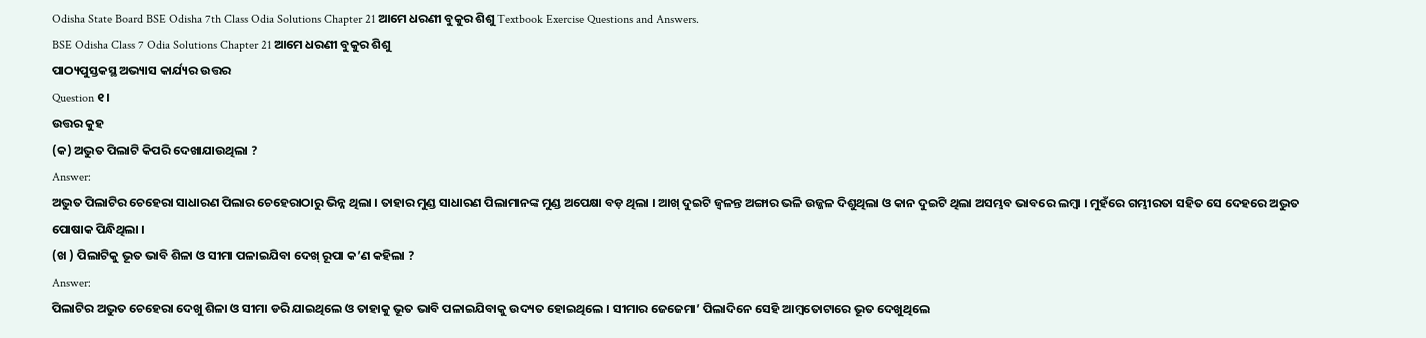Odisha State Board BSE Odisha 7th Class Odia Solutions Chapter 21 ଆମେ ଧରଣୀ ବୁକୁର ଶିଶୁ Textbook Exercise Questions and Answers.
BSE Odisha Class 7 Odia Solutions Chapter 21 ଆମେ ଧରଣୀ ବୁକୁର ଶିଶୁ
ପାଠ୍ୟପୁସ୍ତକସ୍ଥ ଅଭ୍ୟାସ କାର୍ଯ୍ୟର ଉତ୍ତର
Question ୧।
ଉତ୍ତର କୁହ
(କ) ଅଦ୍ଭୁତ ପିଲାଟି କିପରି ଦେଖାଯାଉଥିଲା ?
Answer:
ଅଦ୍ଭୁତ ପିଲାଟିର ଚେହେରା ସାଧାରଣ ପିଲାର ଚେହେରାଠାରୁ ଭିନ୍ନ ଥିଲା । ତାହାର ମୁଣ୍ଡ ସାଧାରଣ ପିଲାମାନଙ୍କ ମୁଣ୍ଡ ଅପେକ୍ଷା ବଡ଼ ଥିଲା । ଆଖ୍ ଦୁଇଟି ଜ୍ଵଳନ୍ତ ଅଙ୍ଗାର ଭଳି ଉଜ୍ଜଳ ଦିଶୁଥିଲା ଓ କାନ ଦୁଇଟି ଥିଲା ଅସମ୍ଭବ ଭାବରେ ଲମ୍ବା । ମୁହଁରେ ଗମ୍ଭୀରତା ସହିତ ସେ ଦେହରେ ଅଦ୍ଭୁତ ପୋଷାକ ପିନ୍ଧିଥିଲା ।
(ଖ ) ପିଲାଟିକୁ ଭୂତ ଭାବି ଶିଳା ଓ ସୀମା ପଳାଇଯିବା ଦେଖ୍ ରୂପା କ’ଣ କହିଲା ?
Answer:
ପିଲାଟିର ଅଦ୍ଭୁତ ଚେହେରା ଦେଖୁ ଶିଳା ଓ ସୀମା ଡରି ଯାଇଥିଲେ ଓ ତାହାକୁ ଭୂତ ଭାବି ପଳାଇଯିବାକୁ ଉଦ୍ୟତ ହୋଇଥିଲେ । ସୀମାର ଜେଜେମା’ ପିଲାଦିନେ ସେହି ଆମ୍ବତୋଟାରେ ଭୂତ ଦେଖୁଥିଲେ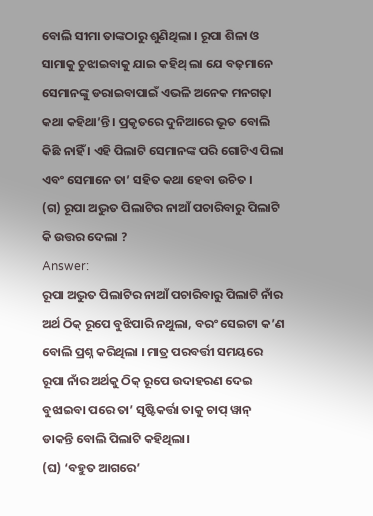ବୋଲି ସୀମା ତାଙ୍କଠାରୁ ଶୁଣିଥିଲା । ରୂପା ଶିଳା ଓ ସାମାକୁ ଚୁଝାଇବାକୁ ଯାଇ କହିଥ୍ ଲା ଯେ ବଢ଼ମାନେ ସେମାନଙ୍କୁ ଡରାଇବାପାଇଁ ଏଭଳି ଅନେକ ମନଗଢ଼ା କଥା କହିଥା’ନ୍ତି । ପ୍ରକୃତରେ ଦୁନିଆରେ ଭୂତ ବୋଲି କିଛି ନାହିଁ । ଏହି ପିଲାଟି ସେମାନଙ୍କ ପରି ଗୋଟିଏ ପିଲା ଏବଂ ସେମାନେ ତା’ ସହିତ କଥା ହେବା ଉଚିତ ।
(ଗ) ରୂପା ଅଦ୍ଭୁତ ପିଲାଟିର ନାଆଁ ପଚାରିବାରୁ ପିଲାଟି କି ଉତ୍ତର ଦେଲା ?
Answer:
ରୂପା ଅଦ୍ଭୁତ ପିଲାଟିର ନାଆଁ ପଚାରିବାରୁ ପିଲାଟି ନାଁର ଅର୍ଥ ଠିକ୍ ରୂପେ ବୁଝିପାରି ନଥୁଲା, ବରଂ ସେଇଟା କ’ଣ ବୋଲି ପ୍ରଶ୍ନ କରିଥିଲା । ମାତ୍ର ପରବର୍ତ୍ତୀ ସମୟରେ ରୂପା ନାଁର ଅର୍ଥକୁ ଠିକ୍ ରୂପେ ଉଦାହରଣ ଦେଇ ବୁଝାଇବା ପରେ ତା’ ସୃଷ୍ଟିକର୍ତ୍ତା ତାକୁ ଚାପ୍ ୱାନ୍ ଡାକନ୍ତି ବୋଲି ପିଲାଟି କହିଥିଲା।
(ଘ) ‘ବହୁତ ଆଗରେ’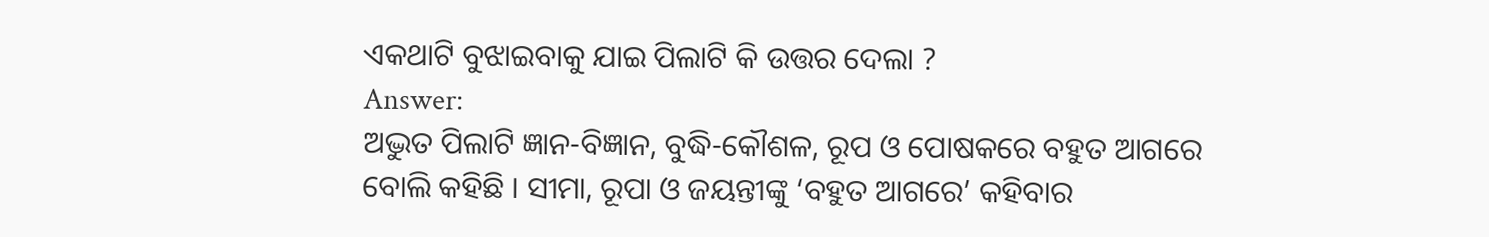ଏକଥାଟି ବୁଝାଇବାକୁ ଯାଇ ପିଲାଟି କି ଉତ୍ତର ଦେଲା ?
Answer:
ଅଦ୍ଭୁତ ପିଲାଟି ଜ୍ଞାନ-ବିଜ୍ଞାନ, ବୁଦ୍ଧି-କୌଶଳ, ରୂପ ଓ ପୋଷକରେ ବହୁତ ଆଗରେ ବୋଲି କହିଛି । ସୀମା, ରୂପା ଓ ଜୟନ୍ତୀଙ୍କୁ ‘ବହୁତ ଆଗରେ’ କହିବାର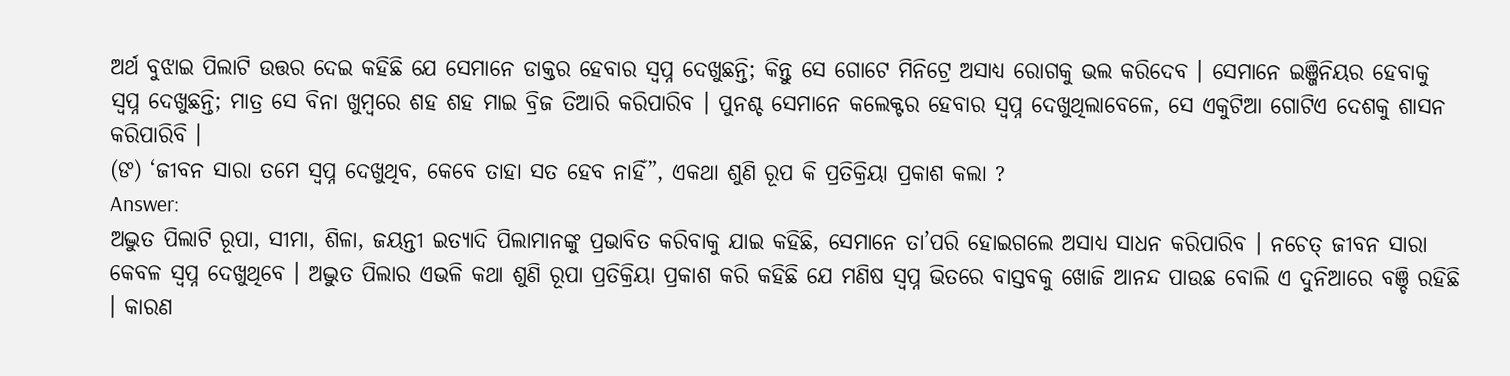ଅର୍ଥ ବୁଝାଇ ପିଲାଟି ଉତ୍ତର ଦେଇ କହିଛି ଯେ ସେମାନେ ଡାକ୍ତର ହେବାର ସ୍ବପ୍ନ ଦେଖୁଛନ୍ତି; କିନ୍ତୁ ସେ ଗୋଟେ ମିନିଟ୍ରେ ଅସାଧ୍ୟ ରୋଗକୁ ଭଲ କରିଦେବ । ସେମାନେ ଇଞ୍ଜିନିୟର ହେବାକୁ ସ୍ଵପ୍ନ ଦେଖୁଛନ୍ତି; ମାତ୍ର ସେ ବିନା ଖୁମ୍ବରେ ଶହ ଶହ ମାଇ ବ୍ରିଜ ତିଆରି କରିପାରିବ । ପୁନଶ୍ଚ ସେମାନେ କଲେକ୍ଟର ହେବାର ସ୍ୱପ୍ନ ଦେଖୁଥିଲାବେଳେ, ସେ ଏକୁଟିଆ ଗୋଟିଏ ଦେଶକୁ ଶାସନ କରିପାରିବି ।
(ଙ) ‘ଜୀବନ ସାରା ତମେ ସ୍ଵପ୍ନ ଦେଖୁଥିବ, କେବେ ତାହା ସତ ହେବ ନାହିଁ”, ଏକଥା ଶୁଣି ରୂପ କି ପ୍ରତିକ୍ରିୟା ପ୍ରକାଶ କଲା ?
Answer:
ଅଦ୍ଭୁତ ପିଲାଟି ରୂପା, ସୀମା, ଶିଳା, ଜୟନ୍ତୀ ଇତ୍ୟାଦି ପିଲାମାନଙ୍କୁ ପ୍ରଭାବିତ କରିବାକୁ ଯାଇ କହିଛି, ସେମାନେ ତା’ପରି ହୋଇଗଲେ ଅସାଧ୍ୟ ସାଧନ କରିପାରିବ । ନଚେତ୍ ଜୀବନ ସାରା କେବଳ ସ୍ଵପ୍ନ ଦେଖୁଥିବେ । ଅଦ୍ଭୁତ ପିଲାର ଏଭଳି କଥା ଶୁଣି ରୂପା ପ୍ରତିକ୍ରିୟା ପ୍ରକାଶ କରି କହିଛି ଯେ ମଣିଷ ସ୍ଵପ୍ନ ଭିତରେ ବାସ୍ତବକୁ ଖୋଜି ଆନନ୍ଦ ପାଉଛ ବୋଲି ଏ ଦୁନିଆରେ ବଞ୍ଚି ରହିଛି । କାରଣ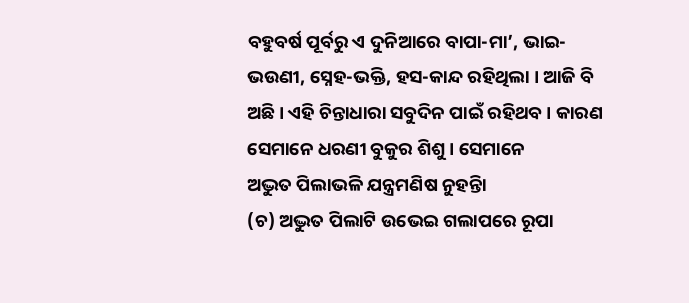ବହୁବର୍ଷ ପୂର୍ବରୁ ଏ ଦୁନିଆରେ ବାପା-ମା’, ଭାଇ-ଭଉଣୀ, ସ୍ନେହ-ଭକ୍ତି, ହସ-କାନ୍ଦ ରହିଥିଲା । ଆଜି ବି ଅଛି । ଏହି ଚିନ୍ତାଧାରା ସବୁଦିନ ପାଇଁ ରହିଥବ । କାରଣ ସେମାନେ ଧରଣୀ ବୁକୁର ଶିଶୁ । ସେମାନେ
ଅଦ୍ଭୁତ ପିଲାଭଳି ଯନ୍ତ୍ରମଣିଷ ନୁହନ୍ତିା
(ଚ) ଅଦ୍ଭୁତ ପିଲାଟି ଉଭେଇ ଗଲାପରେ ରୂପା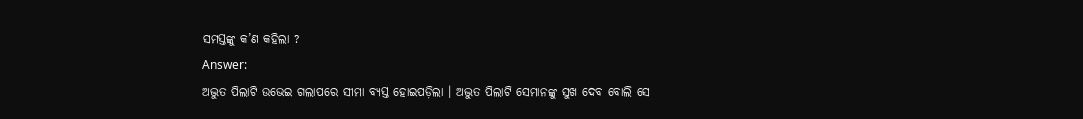ସମସ୍ତଙ୍କୁ କ’ଣ କହିଲା ?
Answer:
ଅଦ୍ଭୁତ ପିଲାଟି ଉଭେଇ ଗଲାପରେ ସୀମା ବ୍ୟସ୍ତ ହୋଇପଡ଼ିଲା । ଅଦ୍ଭୁତ ପିଲାଟି ସେମାନଙ୍କୁ ସୁଖ ଦେବ ବୋଲି ସେ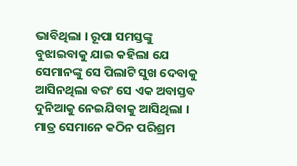ଭାବିଥିଲା । ରୂପା ସମସ୍ତଙ୍କୁ ବୁଝାଇବାକୁ ଯାଇ କହିଲା ଯେ ସେମାନଙ୍କୁ ସେ ପିଲାଟି ସୁଖ ଦେବାକୁ ଆସିନଥିଲା ବରଂ ସେ ଏକ ଅବାସ୍ତବ ଦୁନିଆକୁ ନେଇଯିବାକୁ ଆସିଥିଲା । ମାତ୍ର ସେମାନେ କଠିନ ପରିଶ୍ରମ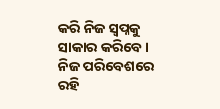କରି ନିଜ ସ୍ବପ୍ନକୁ ସାକାର କରିବେ । ନିଜ ପରିବେଶରେ ରହି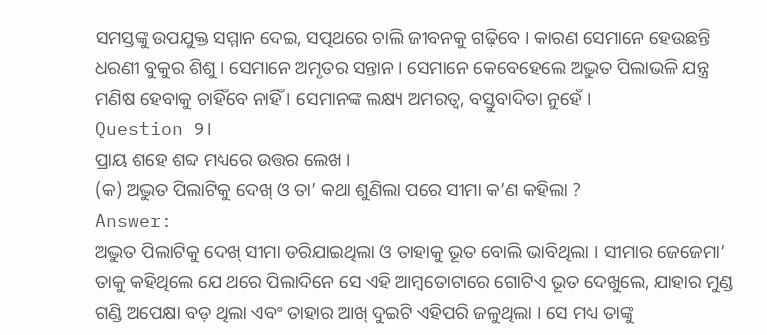ସମସ୍ତଙ୍କୁ ଉପଯୁକ୍ତ ସମ୍ମାନ ଦେଇ, ସତ୍ପଥରେ ଚାଲି ଜୀବନକୁ ଗଢ଼ିବେ । କାରଣ ସେମାନେ ହେଉଛନ୍ତି ଧରଣୀ ବୁକୁର ଶିଶୁ । ସେମାନେ ଅମୃତର ସନ୍ତାନ । ସେମାନେ କେବେହେଲେ ଅଦ୍ଭୁତ ପିଲାଭଳି ଯନ୍ତ୍ର ମଣିଷ ହେବାକୁ ଚାହିଁବେ ନାହିଁ । ସେମାନଙ୍କ ଲକ୍ଷ୍ୟ ଅମରତ୍ୱ, ବସ୍ତୁବାଦିତା ନୁହେଁ ।
Question ୨।
ପ୍ରାୟ ଶହେ ଶବ୍ଦ ମଧ୍ୟରେ ଉତ୍ତର ଲେଖ ।
(କ) ଅଦ୍ଭୁତ ପିଲାଟିକୁ ଦେଖ୍ ଓ ତା’ କଥା ଶୁଣିଲା ପରେ ସୀମା କ’ଣ କହିଲା ?
Answer:
ଅଦ୍ଭୁତ ପିଲାଟିକୁ ଦେଖ୍ ସୀମା ଡରିଯାଇଥିଲା ଓ ତାହାକୁ ଭୂତ ବୋଲି ଭାବିଥିଲା । ସୀମାର ଜେଜେମା’ ତାକୁ କହିଥିଲେ ଯେ ଥରେ ପିଲାଦିନେ ସେ ଏହି ଆମ୍ବତୋଟାରେ ଗୋଟିଏ ଭୂତ ଦେଖୁଲେ, ଯାହାର ମୁଣ୍ଡ ଗଣ୍ଡି ଅପେକ୍ଷା ବଡ଼ ଥିଲା ଏବଂ ତାହାର ଆଖ୍ ଦୁଇଟି ଏହିପରି ଜଳୁଥିଲା । ସେ ମଧ୍ୟ ତାଙ୍କୁ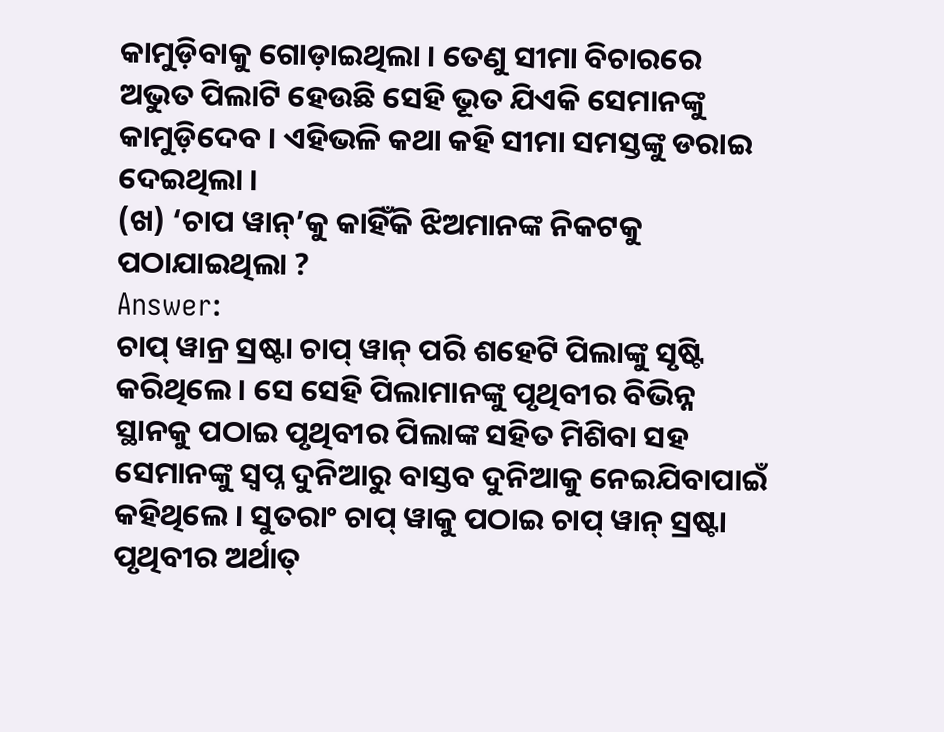କାମୁଡ଼ିବାକୁ ଗୋଡ଼ାଇଥିଲା । ତେଣୁ ସୀମା ବିଚାରରେ ଅଭୁତ ପିଲାଟି ହେଉଛି ସେହି ଭୂତ ଯିଏକି ସେମାନଙ୍କୁ କାମୁଡ଼ିଦେବ । ଏହିଭଳି କଥା କହି ସୀମା ସମସ୍ତଙ୍କୁ ଡରାଇ ଦେଇଥିଲା ।
(ଖ) ‘ଚାପ ୱାନ୍’କୁ କାହିଁକି ଝିଅମାନଙ୍କ ନିକଟକୁ ପଠାଯାଇଥିଲା ?
Answer:
ଚାପ୍ ୱାନ୍ର ସ୍ରଷ୍ଟା ଚାପ୍ ୱାନ୍ ପରି ଶହେଟି ପିଲାଙ୍କୁ ସୃଷ୍ଟି କରିଥିଲେ । ସେ ସେହି ପିଲାମାନଙ୍କୁ ପୃଥିବୀର ବିଭିନ୍ନ ସ୍ଥାନକୁ ପଠାଇ ପୃଥିବୀର ପିଲାଙ୍କ ସହିତ ମିଶିବା ସହ ସେମାନଙ୍କୁ ସ୍ୱପ୍ନ ଦୁନିଆରୁ ବାସ୍ତବ ଦୁନିଆକୁ ନେଇଯିବାପାଇଁ କହିଥିଲେ । ସୁତରାଂ ଚାପ୍ ୱାକୁ ପଠାଇ ଚାପ୍ ୱାନ୍ ସ୍ରଷ୍ଟା ପୃଥିବୀର ଅର୍ଥାତ୍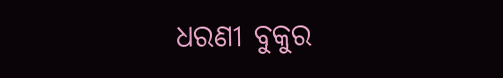ଧରଣୀ ବୁକୁର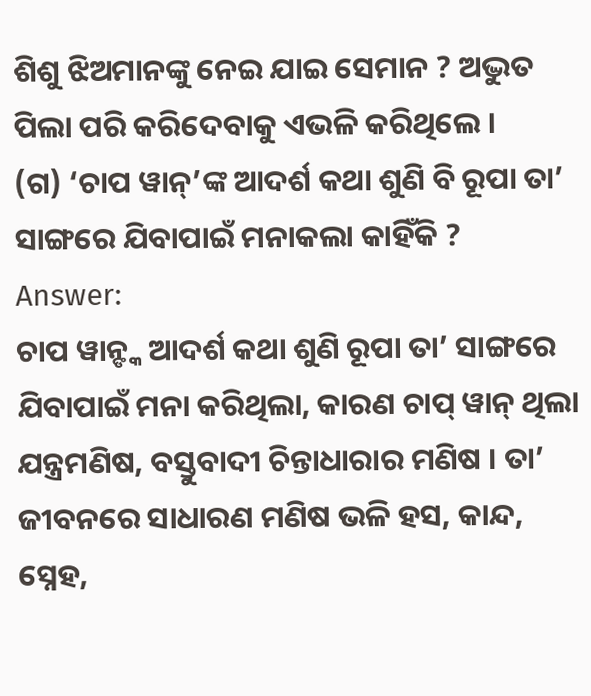ଶିଶୁ ଝିଅମାନଙ୍କୁ ନେଇ ଯାଇ ସେମାନ ? ଅଦ୍ଭୁତ ପିଲା ପରି କରିଦେବାକୁ ଏଭଳି କରିଥିଲେ ।
(ଗ) ‘ଚାପ ୱାନ୍’ଙ୍କ ଆଦର୍ଶ କଥା ଶୁଣି ବି ରୂପା ତା’ ସାଙ୍ଗରେ ଯିବାପାଇଁ ମନାକଲା କାହିଁକି ?
Answer:
ଚାପ ୱାନ୍ଙ୍କ ଆଦର୍ଶ କଥା ଶୁଣି ରୂପା ତା’ ସାଙ୍ଗରେ ଯିବାପାଇଁ ମନା କରିଥିଲା, କାରଣ ଚାପ୍ ୱାନ୍ ଥିଲା ଯନ୍ତ୍ରମଣିଷ, ବସ୍ତୁବାଦୀ ଚିନ୍ତାଧାରାର ମଣିଷ । ତା’ ଜୀବନରେ ସାଧାରଣ ମଣିଷ ଭଳି ହସ, କାନ୍ଦ, ସ୍ନେହ,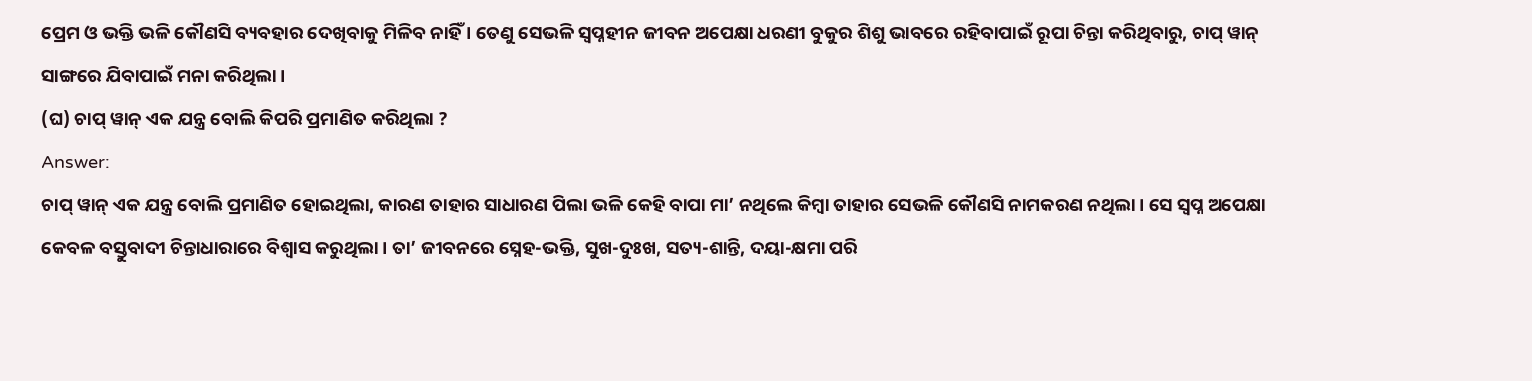ପ୍ରେମ ଓ ଭକ୍ତି ଭଳି କୌଣସି ବ୍ୟବହାର ଦେଖିବାକୁ ମିଳିବ ନାହିଁ । ତେଣୁ ସେଭଳି ସ୍ବପ୍ନହୀନ ଜୀବନ ଅପେକ୍ଷା ଧରଣୀ ବୁକୁର ଶିଶୁ ଭାବରେ ରହିବାପାଇଁ ରୂପା ଚିନ୍ତା କରିଥିବାରୁ, ଚାପ୍ ୱାନ୍ ସାଙ୍ଗରେ ଯିବାପାଇଁ ମନା କରିଥିଲା ।
(ଘ) ଚାପ୍ ୱାନ୍ ଏକ ଯନ୍ତ୍ର ବୋଲି କିପରି ପ୍ରମାଣିତ କରିଥିଲା ?
Answer:
ଚାପ୍ ୱାନ୍ ଏକ ଯନ୍ତ୍ର ବୋଲି ପ୍ରମାଣିତ ହୋଇଥିଲା, କାରଣ ତାହାର ସାଧାରଣ ପିଲା ଭଳି କେହି ବାପା ମା’ ନଥିଲେ କିମ୍ବା ତାହାର ସେଭଳି କୌଣସି ନାମକରଣ ନଥିଲା । ସେ ସ୍ଵପ୍ନ ଅପେକ୍ଷା କେବଳ ବସ୍ତୁବାଦୀ ଚିନ୍ତାଧାରାରେ ବିଶ୍ଵାସ କରୁଥିଲା । ତା’ ଜୀବନରେ ସ୍ନେହ-ଭକ୍ତି, ସୁଖ-ଦୁଃଖ, ସତ୍ୟ-ଶାନ୍ତି, ଦୟା-କ୍ଷମା ପରି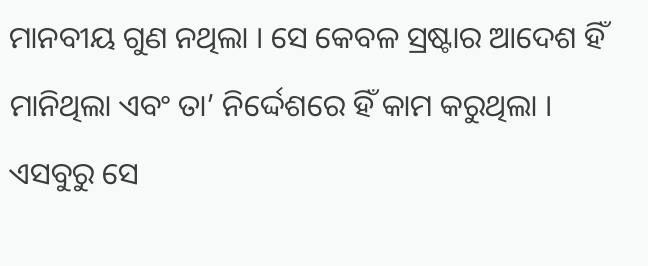ମାନବୀୟ ଗୁଣ ନଥିଲା । ସେ କେବଳ ସ୍ରଷ୍ଟାର ଆଦେଶ ହିଁ ମାନିଥିଲା ଏବଂ ତା’ ନିର୍ଦ୍ଦେଶରେ ହିଁ କାମ କରୁଥିଲା । ଏସବୁରୁ ସେ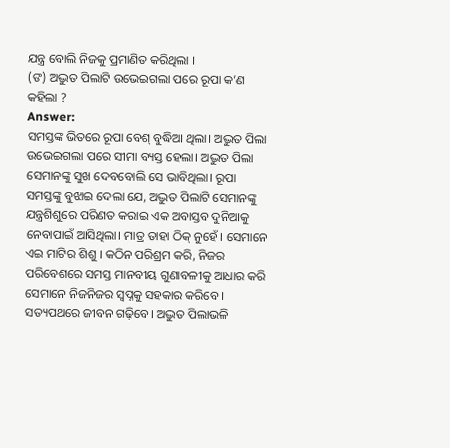ଯନ୍ତ୍ର ବୋଲି ନିଜକୁ ପ୍ରମାଣିତ କରିଥିଲା ।
(ଙ) ଅଦ୍ଭୁତ ପିଲାଟି ଉଭେଇଗଲା ପରେ ରୂପା କ’ଣ କହିଲା ?
Answer:
ସମସ୍ତଙ୍କ ଭିତରେ ରୂପା ବେଶ୍ ବୁଦ୍ଧିଆ ଥିଲା। ଅଦ୍ଭୁତ ପିଲା ଉଭେଇଗଲା ପରେ ସୀମା ବ୍ୟସ୍ତ ହେଲା। ଅଦ୍ଭୁତ ପିଲା ସେମାନଙ୍କୁ ସୁଖ ଦେବବୋଲି ସେ ଭାବିଥିଲା। ରୂପା ସମସ୍ତଙ୍କୁ ବୁଝାଇ ଦେଲା ଯେ, ଅଦ୍ଭୁତ ପିଲାଟି ସେମାନଙ୍କୁ ଯନ୍ତ୍ରଶିଶୁରେ ପରିଣତ କରାଇ ଏକ ଅବାସ୍ତବ ଦୁନିଆକୁ ନେବାପାଇଁ ଆସିଥିଲା। ମାତ୍ର ତାହା ଠିକ୍ ନୁହେଁ । ସେମାନେ ଏଇ ମାଟିର ଶିଶୁ । କଠିନ ପରିଶ୍ରମ କରି, ନିଜର ପରିବେଶରେ ସମସ୍ତ ମାନବୀୟ ଗୁଣାବଳୀକୁ ଆଧାର କରି ସେମାନେ ନିଜନିଜର ସ୍ଵପ୍ନକୁ ସହକାର କରିବେ । ସତ୍ୟପଥରେ ଜୀବନ ଗଢ଼ିବେ। ଅଦ୍ଭୁତ ପିଲାଭଳି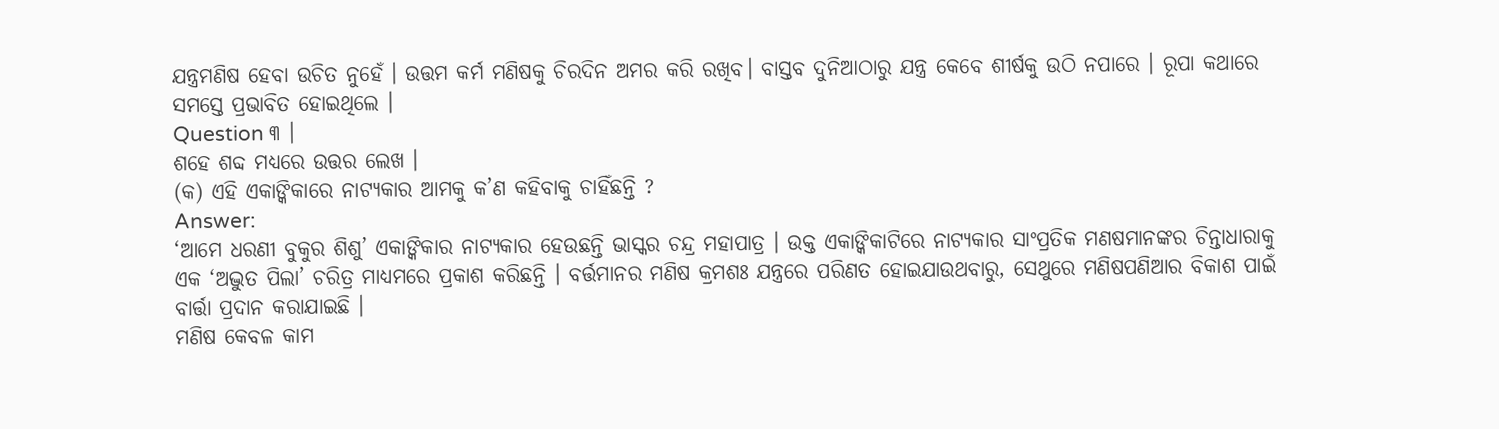ଯନ୍ତ୍ରମଣିଷ ହେବା ଉଚିତ ନୁହେଁ । ଉତ୍ତମ କର୍ମ ମଣିଷକୁ ଚିରଦିନ ଅମର କରି ରଖିବ। ବାସ୍ତବ ଦୁନିଆଠାରୁ ଯନ୍ତ୍ର କେବେ ଶୀର୍ଷକୁ ଉଠି ନପାରେ । ରୂପା କଥାରେ ସମସ୍ତେ ପ୍ରଭାବିତ ହୋଇଥିଲେ ।
Question ୩ ।
ଶହେ ଶବ୍ଦ ମଧ୍ଯରେ ଉତ୍ତର ଲେଖ ।
(କ) ଏହି ଏକାଙ୍କିକାରେ ନାଟ୍ୟକାର ଆମକୁ କ’ଣ କହିବାକୁ ଚାହିଁଛନ୍ତି ?
Answer:
‘ଆମେ ଧରଣୀ ବୁକୁର ଶିଶୁ’ ଏକାଙ୍କିକାର ନାଟ୍ୟକାର ହେଉଛନ୍ତି ଭାସ୍କର ଚନ୍ଦ୍ର ମହାପାତ୍ର । ଉକ୍ତ ଏକାଙ୍କିକାଟିରେ ନାଟ୍ୟକାର ସାଂପ୍ରତିକ ମଣଷମାନଙ୍କର ଚିନ୍ତାଧାରାକୁ ଏକ ‘ଅଦ୍ଭୁତ ପିଲା’ ଚରିତ୍ର ମାଧ୍ୟମରେ ପ୍ରକାଶ କରିଛନ୍ତି । ବର୍ତ୍ତମାନର ମଣିଷ କ୍ରମଶଃ ଯନ୍ତ୍ରରେ ପରିଣତ ହୋଇଯାଉଥବାରୁ, ସେଥୁରେ ମଣିଷପଣିଆର ବିକାଶ ପାଇଁ ବାର୍ତ୍ତା ପ୍ରଦାନ କରାଯାଇଛି ।
ମଣିଷ କେବଳ କାମ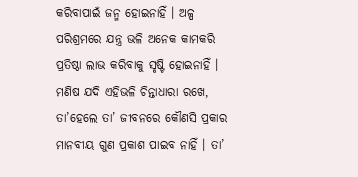କରିବାପାଇଁ ଜନ୍ମ ହୋଇନାହିଁ । ଅଳ୍ପ ପରିଶ୍ରମରେ ଯନ୍ତ୍ର ଭଳି ଅନେକ କାମକରି ପ୍ରତିଷ୍ଠା ଲାଭ କରିବାକୁ ସୃଷ୍ଟି ହୋଇନାହିଁ । ମଣିଷ ଯଦି ଏହିଭଳି ଚିନ୍ତାଧାରା ରଖେ, ତା’ହେଲେ ତା’ ଜୀବନରେ କୌଣସି ପ୍ରକାର ମାନବୀୟ ଗୁଣ ପ୍ରକାଶ ପାଇବ ନାହିଁ । ତା’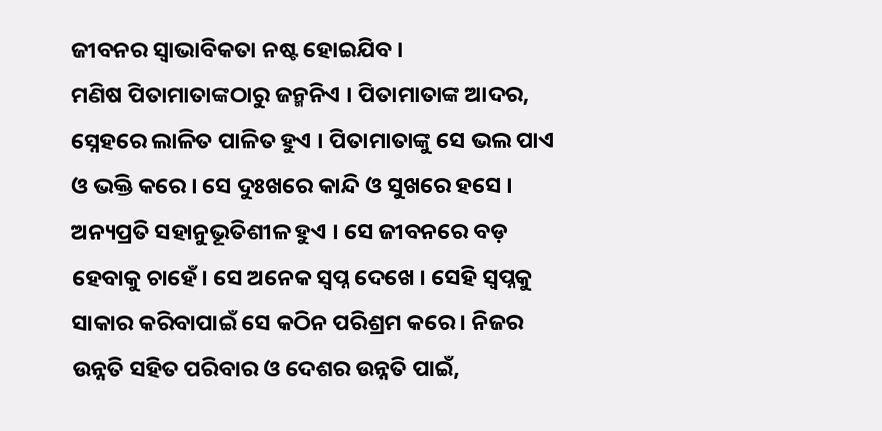ଜୀବନର ସ୍ଵାଭାବିକତା ନଷ୍ଟ ହୋଇଯିବ ।
ମଣିଷ ପିତାମାତାଙ୍କଠାରୁ ଜନ୍ମନିଏ । ପିତାମାତାଙ୍କ ଆଦର, ସ୍ନେହରେ ଲାଳିତ ପାଳିତ ହୁଏ । ପିତାମାତାଙ୍କୁ ସେ ଭଲ ପାଏ ଓ ଭକ୍ତି କରେ । ସେ ଦୁଃଖରେ କାନ୍ଦି ଓ ସୁଖରେ ହସେ । ଅନ୍ୟପ୍ରତି ସହାନୁଭୂତିଶୀଳ ହୁଏ । ସେ ଜୀବନରେ ବଡ଼ ହେବାକୁ ଚାହେଁ। ସେ ଅନେକ ସ୍ବପ୍ନ ଦେଖେ । ସେହି ସ୍ବପ୍ନକୁ ସାକାର କରିବାପାଇଁ ସେ କଠିନ ପରିଶ୍ରମ କରେ । ନିଜର ଉନ୍ନତି ସହିତ ପରିବାର ଓ ଦେଶର ଉନ୍ନତି ପାଇଁ,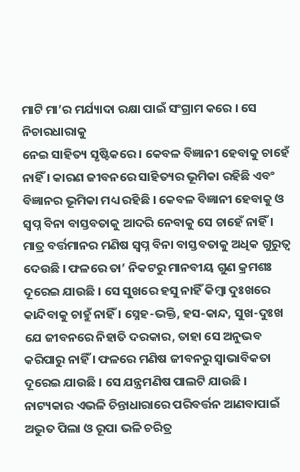ମାଟି ମା’ର ମର୍ଯ୍ୟାଦା ରକ୍ଷା ପାଇଁ ସଂଗ୍ରାମ କରେ । ସେ ନିଚାରଧାରାକୁ
ନେଇ ସାହିତ୍ୟ ସୃଷ୍ଟିକରେ । କେବଳ ବିଜ୍ଞାନୀ ହେବାକୁ ଚାହେଁ ନାହିଁ । କାରଣ ଜୀବନରେ ସାହିତ୍ୟର ଭୂମିକା ରହିଛି ଏବଂ ବିଜ୍ଞାନର ଭୂମିକା ମଧ୍ୟ ରହିଛି । କେବଳ ବିଜ୍ଞାନୀ ହେବାକୁ ଓ ସ୍ଵପ୍ନ ବିନା ବାସ୍ତବତାକୁ ଆଦରି ନେବାକୁ ସେ ଚାହେଁ ନାହିଁ । ମାତ୍ର ବର୍ତ୍ତମାନର ମଣିଷ ସ୍ଵପ୍ନ ବିନା ବାସ୍ତବତାକୁ ଅଧିକ ଗୁରୁତ୍ଵ ଦେଉଛି । ଫଳରେ ତା’ ନିକଟରୁ ମାନବୀୟ ଗୁଣ କ୍ରମଶଃ ଦୂରେଇ ଯାଉଛି । ସେ ସୁଖରେ ହସୁ ନାହିଁ କିମ୍ବା ଦୁଃଖରେ କାନ୍ଦିବାକୁ ଚାହୁଁ ନାହିଁ । ସ୍ନେହ-ଭକ୍ତି, ହସ-କାନ୍ଦ, ସୁଖ-ଦୁଃଖ ଯେ ଜୀବନରେ ନିହାତି ଦରକାର, ତାହା ସେ ଅନୁଭବ କରିପାରୁ ନାହିଁ । ଫଳରେ ମଣିଷ ଜୀବନରୁ ସ୍ଵାଭାବିକତା ଦୂରେଇ ଯାଉଛି । ସେ ଯନ୍ତ୍ରମଣିଷ ପାଲଟି ଯାଉଛି । ନାଟ୍ୟକାର ଏଭଳି ଚିନ୍ତାଧାରାରେ ପରିବର୍ତ୍ତନ ଆଣବାପାଇଁ ଅଦ୍ଭୁତ ପିଲା ଓ ରୂପା ଭଳି ଚରିତ୍ର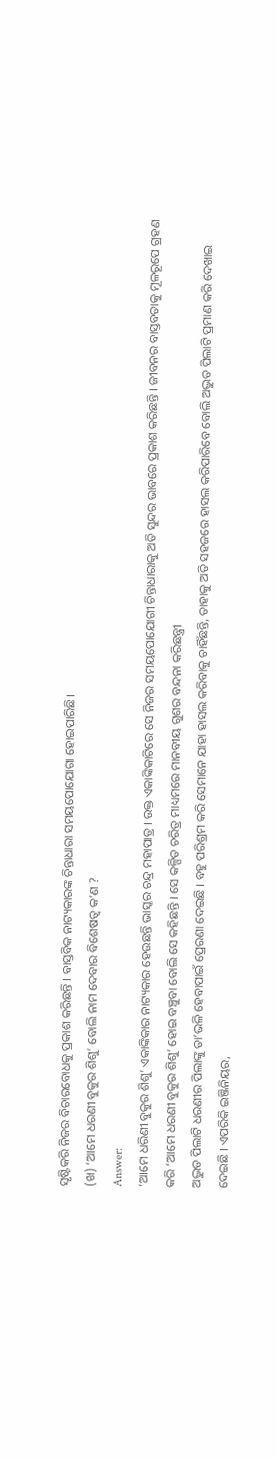ସୃଷ୍ଟିକରି ନିଜର ବିଚାରବୋଧକୁ ପ୍ରକାଶ କରିଛନ୍ତି । ବାସ୍ତବିକ ନାଟ୍ୟକାରଙ୍କ ଚିନ୍ତାଧାରା ସମୟପୋଯୋଗା ହୋଇପାରିଛି।
(ଖ) ‘ଆମେ ଧରଣୀ ବୁକୁର ଶିଶୁ’ ବୋଲି ନାମ ଦେବାର ବିଶେଷତ୍ବ କ’ଣ ?
Answer:
‘ଆମେ ଧରିଣୀ ବୁକୁର ଶିଶୁ’ ଏକାଙ୍କିକାର ନାଟ୍ୟକାର ହେଉଛନ୍ତି ଭାସ୍କର ଚନ୍ଦ୍ର ମହାପାତ୍ର । ଉକ୍ତ ଏକାଙ୍କିକାଟିରେ ସେ ନିଜର ସମୟପୋଯୋଗୀ ଚିନ୍ତାଧାରାକୁ ଅତି ସୁନ୍ଦର ଭାବରେ ପ୍ରକାଶ କରିଛନ୍ତି । ଜୀବନର ବାସ୍ତବତାକୁ ମୂଳରୂପେ ଗ୍ରହଣ କରି ‘ଆମେ ଧରଣୀ ବୁକୁର ଶିଶୁ’ ହୋଇ ବଞ୍ଚୁବା ବୋଲି ସେ କହିଛନ୍ତି । ସେ କଳ୍ପିତ ଚରିତ୍ର ମାଧ୍ୟମରେ ମାନବୀୟ ଗୁଶର ବନ୍ଦନା କରିଛନ୍ତ୍ରୀ
ଅଦ୍ଭୁତ ପିଲାଟି ଧରଣୀର ପିଲାଙ୍କୁ ତା’ଭଳି ହେବାପାଇଁ ପ୍ରେରଣା ଦେଇଛି । ବହୁ ପରିଶ୍ରମ କରି ସେମାନେ ଯାହା ହାସଲ କରିବାକୁ ଚାହିଁଛନ୍ତି, ତାହାକୁ ଅତି ସହଜରେ ହାସଲ କରିପାରିବେ ବୋଲି ଅଦ୍ଭୁତ ପିଲାଟି ପ୍ରମାଣ କରି ଦେଖାଇ ଦେଇଛି । ଏପରିକି ଇଞ୍ଜିନିୟର,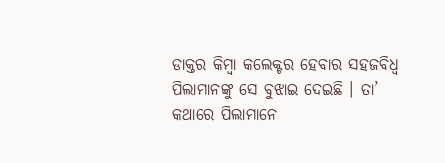ଡାକ୍ତର କିମ୍ବା କଲେକ୍ଟର ହେବାର ସହଜବିଧ୍ଵ ପିଲାମାନଙ୍କୁ ସେ ବୁଝାଇ ଦେଇଛି । ତା’ କଥାରେ ପିଲାମାନେ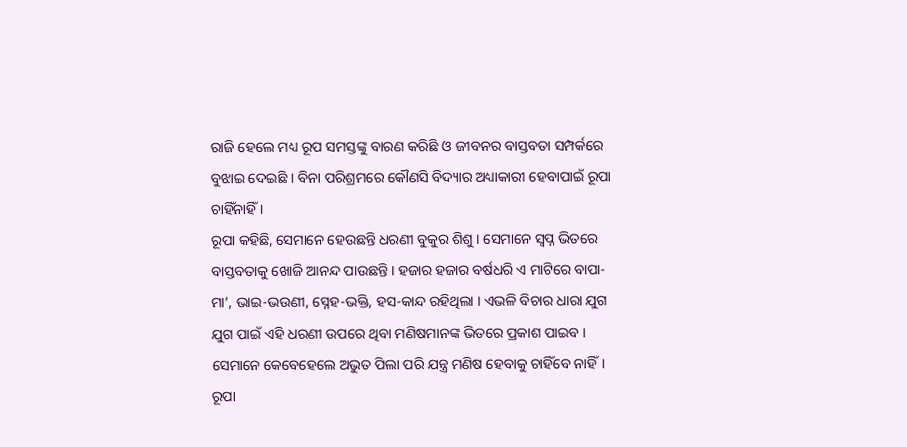ରାଜି ହେଲେ ମଧ୍ୟ ରୂପ ସମସ୍ତଙ୍କୁ ବାରଣ କରିଛି ଓ ଜୀବନର ବାସ୍ତବତା ସମ୍ପର୍କରେ ବୁଝାଇ ଦେଇଛି । ବିନା ପରିଶ୍ରମରେ କୌଣସି ବିଦ୍ୟାର ଅଧ୍ୟାକାରୀ ହେବାପାଇଁ ରୂପା ଚାହିଁନାହିଁ ।
ରୂପା କହିଛି, ସେମାନେ ହେଉଛନ୍ତି ଧରଣୀ ବୁକୁର ଶିଶୁ । ସେମାନେ ସ୍ବପ୍ନ ଭିତରେ ବାସ୍ତବତାକୁ ଖୋଜି ଆନନ୍ଦ ପାଉଛନ୍ତି । ହଜାର ହଜାର ବର୍ଷଧରି ଏ ମାଟିରେ ବାପା- ମା’, ଭାଇ-ଭଉଣୀ, ସ୍ନେହ-ଭକ୍ତି, ହସ-କାନ୍ଦ ରହିଥିଲା । ଏଭଳି ବିଚାର ଧାରା ଯୁଗ ଯୁଗ ପାଇଁ ଏହି ଧରଣୀ ଉପରେ ଥିବା ମଣିଷମାନଙ୍କ ଭିତରେ ପ୍ରକାଶ ପାଇବ । ସେମାନେ କେବେହେଲେ ଅଭୁତ ପିଲା ପରି ଯନ୍ତ୍ର ମଣିଷ ହେବାକୁ ଚାହିଁବେ ନାହିଁ।
ରୂପା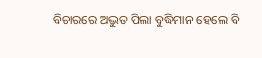ବିଚାରରେ ଅଦ୍ଭୁତ ପିଲା ବୁଦ୍ଧିମାନ ହେଲେ ବି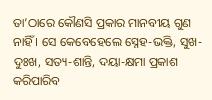ତା’ଠାରେ କୌଣସି ପ୍ରକାର ମାନବୀୟ ଗୁଣ ନାହିଁ । ସେ କେବେହେଲେ ସ୍ନେହ-ଭକ୍ତି, ସୁଖ-ଦୁଃଖ, ସତ୍ୟ-ଶାନ୍ତି, ଦୟା-କ୍ଷମା ପ୍ରକାଶ କରିପାରିବ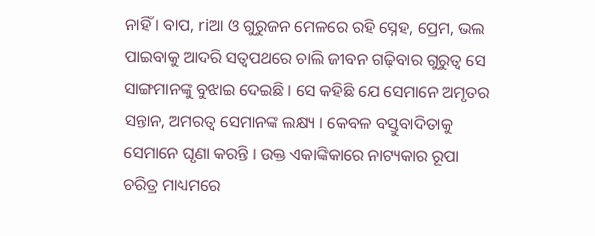ନାହିଁ । ବାପ, riଆ ଓ ଗୁରୁଜନ ମେଳରେ ରହି ସ୍ନେହ, ପ୍ରେମ, ଭଲ ପାଇବାକୁ ଆଦରି ସତ୍ଵପଥରେ ଚାଲି ଜୀବନ ଗଢ଼ିବାର ଗୁରୁତ୍ବ ସେ ସାଙ୍ଗମାନଙ୍କୁ ବୁଝାଇ ଦେଇଛି । ସେ କହିଛି ଯେ ସେମାନେ ଅମୃତର ସନ୍ତାନ, ଅମରତ୍ୱ ସେମାନଙ୍କ ଲକ୍ଷ୍ୟ । କେବଳ ବସ୍ତୁବାଦିତାକୁ ସେମାନେ ଘୃଣା କରନ୍ତି । ଉକ୍ତ ଏକାଙ୍କିକାରେ ନାଟ୍ୟକାର ରୂପା ଚରିତ୍ର ମାଧ୍ୟମରେ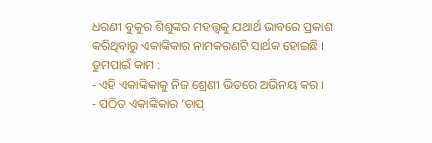ଧରଣୀ ବୁକୁର ଶିଶୁଙ୍କର ମହତ୍ତ୍ବକୁ ଯଥାର୍ଥ ଭାବରେ ପ୍ରକାଶ କରିଥିବାରୁ ଏକାଙ୍କିକାର ନାମକରଣଟି ସାର୍ଥକ ହୋଇଛି ।
ତୁମପାଇଁ କାମ :
- ଏହି ଏକାଙ୍କିକାକୁ ନିଜ ଶ୍ରେଣୀ ଭିତରେ ଅଭିନୟ କର ।
- ପଠିତ ଏକାଙ୍କିକାର ‘ଚାପ୍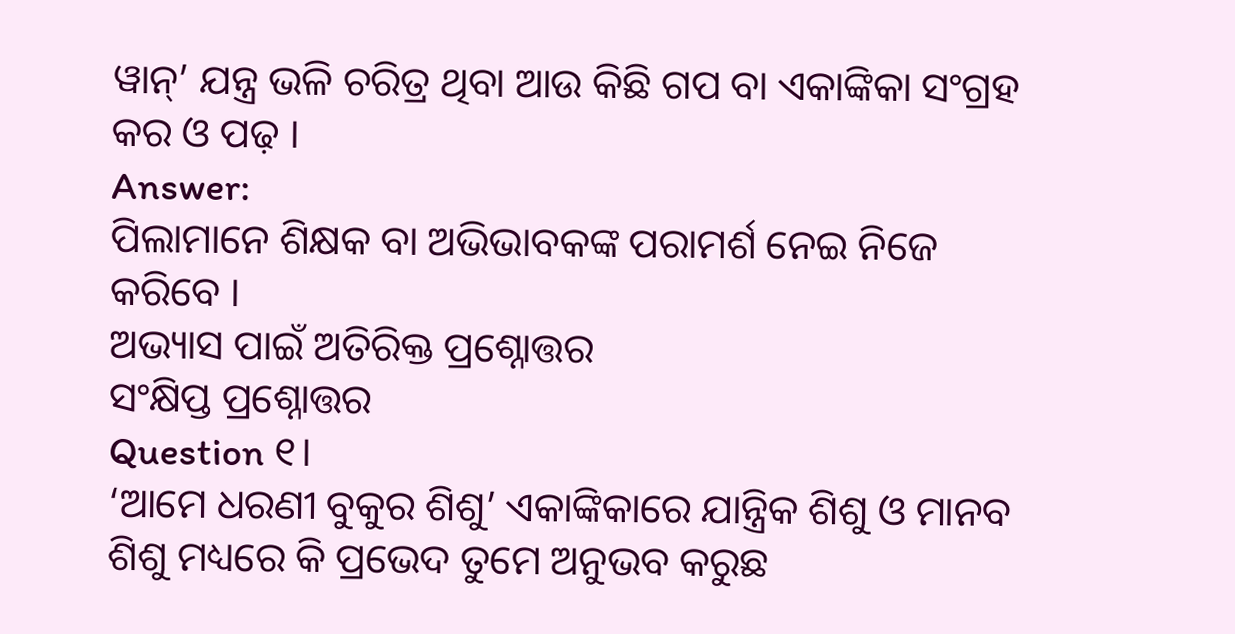ୱାନ୍’ ଯନ୍ତ୍ର ଭଳି ଚରିତ୍ର ଥିବା ଆଉ କିଛି ଗପ ବା ଏକାଙ୍କିକା ସଂଗ୍ରହ କର ଓ ପଢ଼ ।
Answer:
ପିଲାମାନେ ଶିକ୍ଷକ ବା ଅଭିଭାବକଙ୍କ ପରାମର୍ଶ ନେଇ ନିଜେ କରିବେ ।
ଅଭ୍ୟାସ ପାଇଁ ଅତିରିକ୍ତ ପ୍ରଶ୍ନୋତ୍ତର
ସଂକ୍ଷିପ୍ତ ପ୍ରଶ୍ନୋତ୍ତର
Question ୧।
‘ଆମେ ଧରଣୀ ବୁକୁର ଶିଶୁ’ ଏକାଙ୍କିକାରେ ଯାନ୍ତ୍ରିକ ଶିଶୁ ଓ ମାନବ ଶିଶୁ ମଧ୍ୟରେ କି ପ୍ରଭେଦ ତୁମେ ଅନୁଭବ କରୁଛ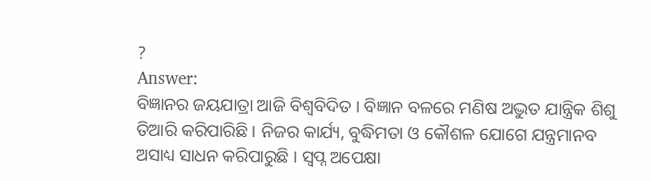?
Answer:
ବିଜ୍ଞାନର ଜୟଯାତ୍ରା ଆଜି ବିଶ୍ବବିଦିତ । ବିଜ୍ଞାନ ବଳରେ ମଣିଷ ଅଦ୍ଭୁତ ଯାନ୍ତ୍ରିକ ଶିଶୁ ତିଆରି କରିପାରିଛି । ନିଜର କାର୍ଯ୍ୟ, ବୁଦ୍ଧିମତା ଓ କୌଶଳ ଯୋଗେ ଯନ୍ତ୍ରମାନବ ଅସାଧ୍ୟ ସାଧନ କରିପାରୁଛି । ସ୍ଵପ୍ନ ଅପେକ୍ଷା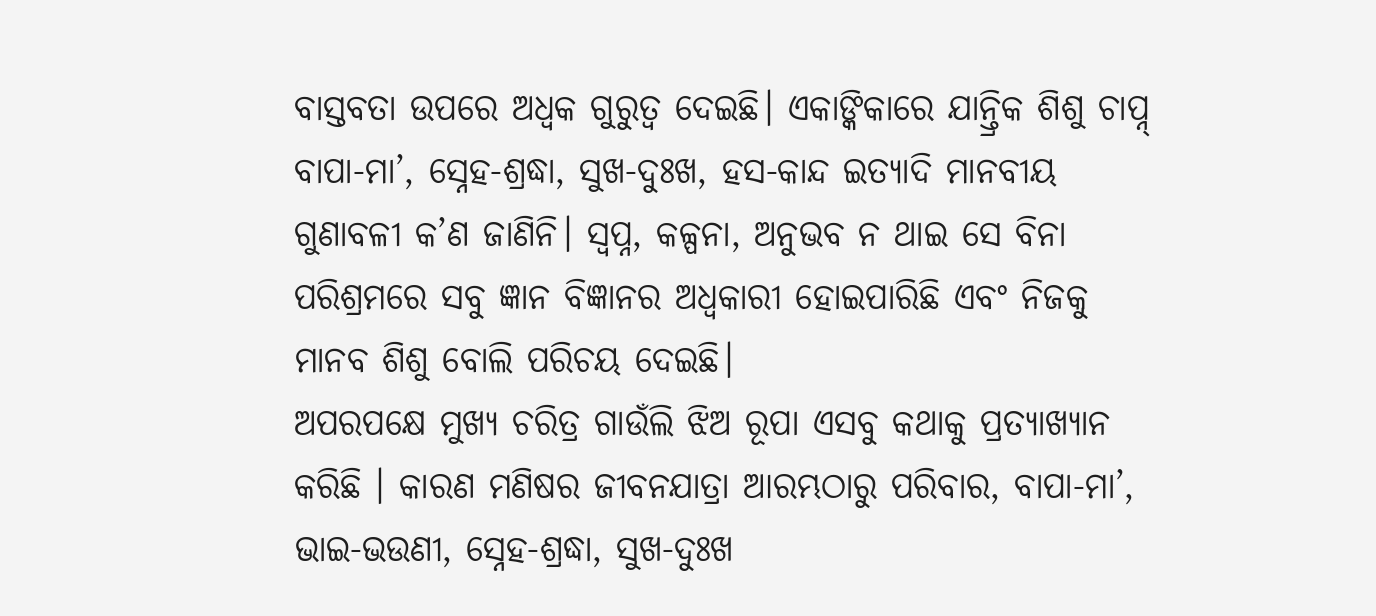ବାସ୍ତବତା ଉପରେ ଅଧ୍ଵକ ଗୁରୁତ୍ଵ ଦେଇଛି। ଏକାଙ୍କିକାରେ ଯାନ୍ତ୍ରିକ ଶିଶୁ ଚାପ୍ନ୍ ବାପା-ମା’, ସ୍ନେହ-ଶ୍ରଦ୍ଧା, ସୁଖ-ଦୁଃଖ, ହସ-କାନ୍ଦ ଇତ୍ୟାଦି ମାନବୀୟ ଗୁଣାବଳୀ କ’ଣ ଜାଣିନି। ସ୍ଵପ୍ନ, କଳ୍ପନା, ଅନୁଭବ ନ ଥାଇ ସେ ବିନା ପରିଶ୍ରମରେ ସବୁ ଜ୍ଞାନ ବିଜ୍ଞାନର ଅଧ୍ବକାରୀ ହୋଇପାରିଛି ଏବଂ ନିଜକୁ ମାନବ ଶିଶୁ ବୋଲି ପରିଚୟ ଦେଇଛି।
ଅପରପକ୍ଷେ ମୁଖ୍ୟ ଚରିତ୍ର ଗାଉଁଲି ଝିଅ ରୂପା ଏସବୁ କଥାକୁ ପ୍ରତ୍ୟାଖ୍ୟାନ କରିଛି । କାରଣ ମଣିଷର ଜୀବନଯାତ୍ରା ଆରମ୍ଭଠାରୁ ପରିବାର, ବାପା-ମା’, ଭାଇ-ଭଉଣୀ, ସ୍ନେହ-ଶ୍ରଦ୍ଧା, ସୁଖ-ଦୁଃଖ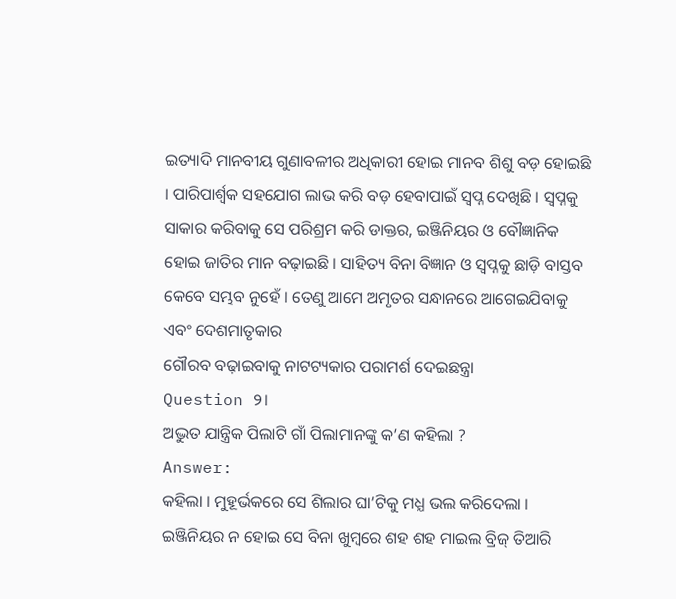ଇତ୍ୟାଦି ମାନବୀୟ ଗୁଣାବଳୀର ଅଧିକାରୀ ହୋଇ ମାନବ ଶିଶୁ ବଡ଼ ହୋଇଛି । ପାରିପାର୍ଶ୍ବକ ସହଯୋଗ ଲାଭ କରି ବଡ଼ ହେବାପାଇଁ ସ୍ଵପ୍ନ ଦେଖିଛି । ସ୍ଵପ୍ନକୁ ସାକାର କରିବାକୁ ସେ ପରିଶ୍ରମ କରି ଡାକ୍ତର, ଇଞ୍ଜିନିୟର ଓ ବୌଜ୍ଞାନିକ ହୋଇ ଜାତିର ମାନ ବଢ଼ାଇଛି । ସାହିତ୍ୟ ବିନା ବିଜ୍ଞାନ ଓ ସ୍ଵପ୍ନକୁ ଛାଡ଼ି ବାସ୍ତବ କେବେ ସମ୍ଭବ ନୁହେଁ । ତେଣୁ ଆମେ ଅମୃତର ସନ୍ଧାନରେ ଆଗେଇଯିବାକୁ ଏବଂ ଦେଶମାତୃକାର
ଗୌରବ ବଢ଼ାଇବାକୁ ନାଟଟ୍ୟକାର ପରାମର୍ଶ ଦେଇଛନ୍ତ୍ରା
Question ୨।
ଅଦ୍ଭୁତ ଯାନ୍ତ୍ରିକ ପିଲାଟି ଗାଁ ପିଲାମାନଙ୍କୁ କ’ଣ କହିଲା ?
Answer:
କହିଲା । ମୁହୂର୍ଭକରେ ସେ ଶିଲାର ଘା’ଟିକୁ ମଧ୍ଯ ଭଲ କରିଦେଲା । ଇଞ୍ଜିନିୟର ନ ହୋଇ ସେ ବିନା ଖୁମ୍ବରେ ଶହ ଶହ ମାଇଲ ବ୍ରିଜ୍ ତିଆରି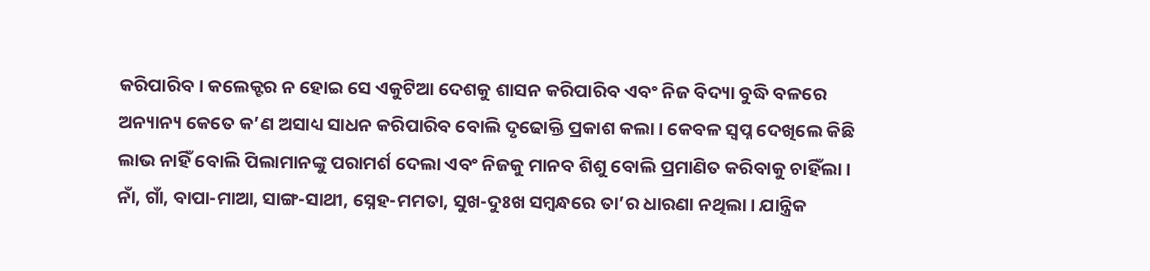କରିପାରିବ। କଲେକ୍ଟର ନ ହୋଇ ସେ ଏକୁଟିଆ ଦେଶକୁ ଶାସନ କରିପାରିବ ଏବଂ ନିଜ ବିଦ୍ୟା ବୁଦ୍ଧି ବଳରେ ଅନ୍ୟାନ୍ୟ କେତେ କ’ଣ ଅସାଧ୍ୟ ସାଧନ କରିପାରିବ ବୋଲି ଦୃଢୋକ୍ତି ପ୍ରକାଶ କଲା। କେବଳ ସ୍ଵପ୍ନ ଦେଖିଲେ କିଛି ଲାଭ ନାହିଁ ବୋଲି ପିଲାମାନଙ୍କୁ ପରାମର୍ଶ ଦେଲା ଏବଂ ନିଜକୁ ମାନବ ଶିଶୁ ବୋଲି ପ୍ରମାଣିତ କରିବାକୁ ଚାହିଁଲା। ନାଁ, ଗାଁ, ବାପା-ମାଆ, ସାଙ୍ଗ-ସାଥୀ, ସ୍ନେହ-ମମତା, ସୁଖ-ଦୁଃଖ ସମ୍ବନ୍ଧରେ ତା’ର ଧାରଣା ନଥିଲା। ଯାନ୍ତ୍ରିକ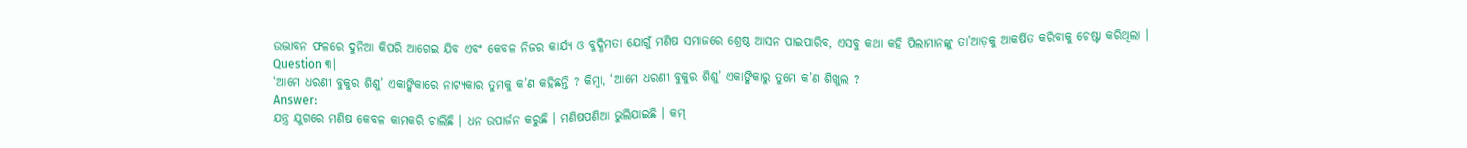ଉଦ୍ଭାବନ ଫଳରେ ଦୁନିଆ କିପରି ଆଗେଇ ଯିବ ଏବଂ କେବଳ ନିଜର କାର୍ଯ୍ୟ ଓ ବୁଦ୍ଧିମତା ଯୋଗୁଁ ମଣିଷ ସମାଜରେ ଶ୍ରେଷ୍ଠ ଆସନ ପାଇପାରିବ, ଏସବୁ କଥା କହି ପିଲାମାନଙ୍କୁ ତା’ଆଡ଼କୁ ଆକର୍ଷିତ କରିବାକୁ ଚେଷ୍ଟା କରିଥିଲା ।
Question ୩।
‘ଆମେ ଧରଣୀ ବୁକୁର ଶିଶୁ’ ଏକାଙ୍କିକାରେ ନାଟ୍ୟକାର ତୁମକୁ କ’ଣ କହିଛନ୍ତି ? କିମ୍ବା, ‘ଆମେ ଧରଣୀ ବୁକୁର ଶିଶୁ’ ଏକାଙ୍କିକାରୁ ତୁମେ କ’ଣ ଶିଖୁଲ ?
Answer:
ଯନ୍ତ୍ର ଯୁଗରେ ମଣିଷ କେବଳ କାମକରି ଚାଲିଛି । ଧନ ଉପାର୍ଜନ କରୁଛି । ମଣିଷପଣିଆ ଭୁଲିଯାଇଛି । କମ୍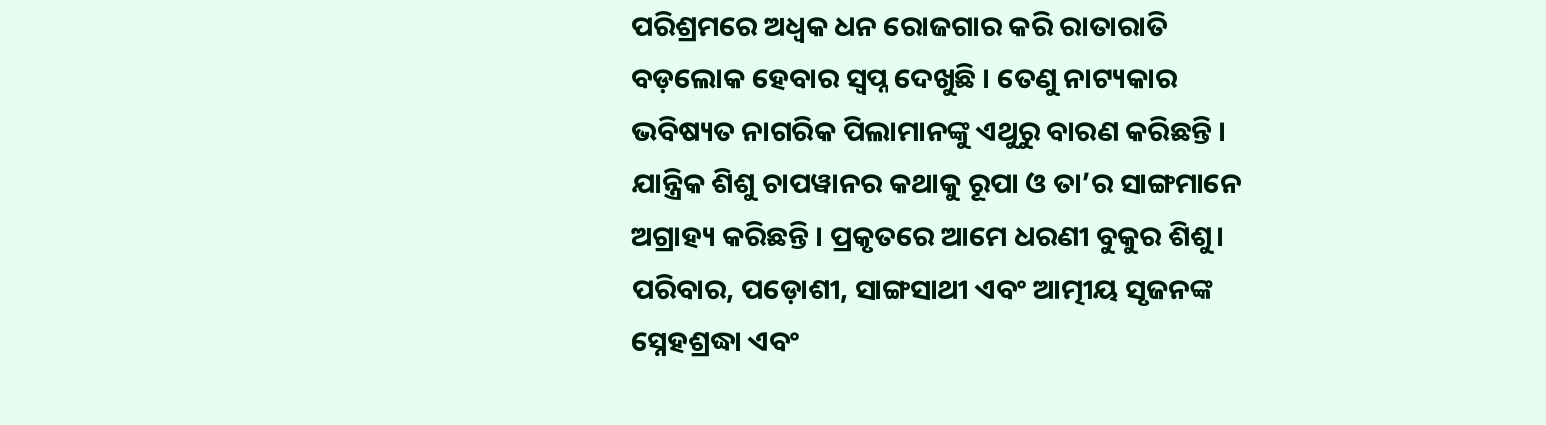ପରିଶ୍ରମରେ ଅଧ୍ବକ ଧନ ରୋଜଗାର କରି ରାତାରାତି ବଡ଼ଲୋକ ହେବାର ସ୍ଵପ୍ନ ଦେଖୁଛି । ତେଣୁ ନାଟ୍ୟକାର ଭବିଷ୍ୟତ ନାଗରିକ ପିଲାମାନଙ୍କୁ ଏଥୁରୁ ବାରଣ କରିଛନ୍ତି । ଯାନ୍ତ୍ରିକ ଶିଶୁ ଚାପୱାନର କଥାକୁ ରୂପା ଓ ତା’ର ସାଙ୍ଗମାନେ ଅଗ୍ରାହ୍ୟ କରିଛନ୍ତି । ପ୍ରକୃତରେ ଆମେ ଧରଣୀ ବୁକୁର ଶିଶୁ। ପରିବାର, ପଡ଼ୋଶୀ, ସାଙ୍ଗସାଥୀ ଏବଂ ଆତ୍ମୀୟ ସୃଜନଙ୍କ ସ୍ନେହଶ୍ରଦ୍ଧା ଏବଂ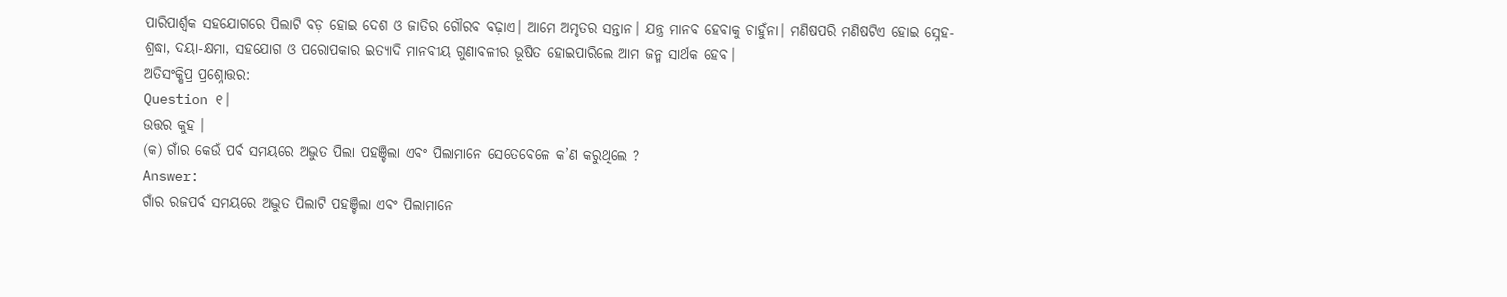ପାରିପାର୍ଶ୍ବକ ସହଯୋଗରେ ପିଲାଟି ବଡ଼ ହୋଇ ଦେଶ ଓ ଜାତିର ଗୌରବ ବଢ଼ାଏ। ଆମେ ଅମୃତର ସନ୍ତାନ। ଯନ୍ତ୍ର ମାନବ ହେବାକୁ ଚାହୁଁନା। ମଣିଷପରି ମଣିଷଟିଏ ହୋଇ ସ୍ନେହ-ଶ୍ରଦ୍ଧା, ଦୟା-କ୍ଷମା, ସହଯୋଗ ଓ ପରୋପକାର ଇତ୍ୟାଦି ମାନବୀୟ ଗୁଣାବଳୀର ଭୂଷିତ ହୋଇପାରିଲେ ଆମ ଜନ୍ମ ସାର୍ଥକ ହେବ।
ଅତିସଂକ୍ଷିପ୍ର ପ୍ରଶ୍ନୋତ୍ତର:
Question ୧।
ଉତ୍ତର କୁହ ।
(କ) ଗାଁର କେଉଁ ପର୍ବ ସମୟରେ ଅଦ୍ଭୁତ ପିଲା ପହଞ୍ଚିଲା ଏବଂ ପିଲାମାନେ ସେତେବେଳେ କ’ଣ କରୁଥିଲେ ?
Answer:
ଗାଁର ରଜପର୍ବ ସମୟରେ ଅଦ୍ଭୁତ ପିଲାଟି ପହଞ୍ଚିଲା ଏବଂ ପିଲାମାନେ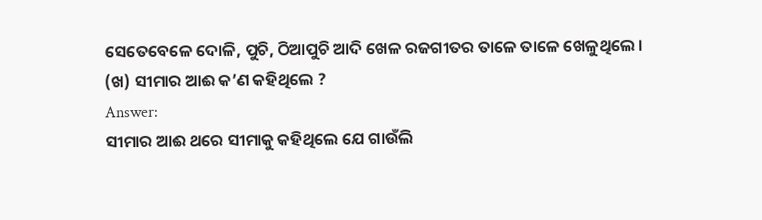ସେତେବେଳେ ଦୋଳି, ପୁଚି, ଠିଆପୁଚି ଆଦି ଖେଳ ରଜଗୀତର ତାଳେ ତାଳେ ଖେଳୁଥିଲେ ।
(ଖ) ସୀମାର ଆଈ କ’ଣ କହିଥିଲେ ?
Answer:
ସୀମାର ଆଈ ଥରେ ସୀମାକୁ କହିଥିଲେ ଯେ ଗାଉଁଲି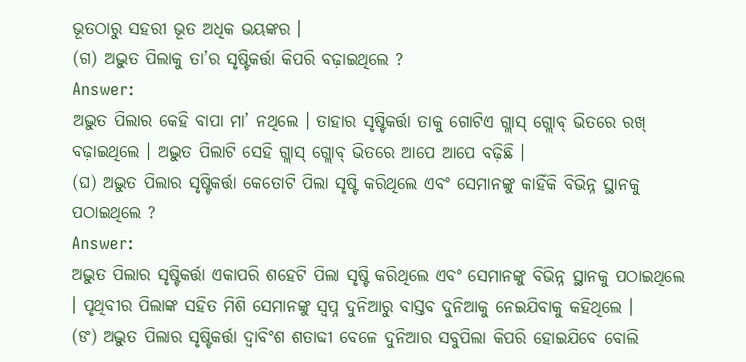ଭୂତଠାରୁ ସହରୀ ଭୂତ ଅଧିକ ଭୟଙ୍କର ।
(ଗ) ଅଦ୍ଭୁତ ପିଲାକୁ ତା’ର ସୃଷ୍ଟିକର୍ତ୍ତା କିପରି ବଢ଼ାଇଥିଲେ ?
Answer:
ଅଦ୍ଭୁତ ପିଲାର କେହି ବାପା ମା’ ନଥିଲେ । ତାହାର ସୃଷ୍ଟିକର୍ତ୍ତା ତାକୁ ଗୋଟିଏ ଗ୍ଲାସ୍ ଗ୍ଲୋବ୍ ଭିତରେ ରଖ୍ ବଢ଼ାଇଥିଲେ । ଅଦ୍ଭୁତ ପିଲାଟି ସେହି ଗ୍ଲାସ୍ ଗ୍ଲୋବ୍ ଭିତରେ ଆପେ ଆପେ ବଢ଼ିଛି ।
(ଘ) ଅଦ୍ଭୁତ ପିଲାର ସୃଷ୍ଟିକର୍ତ୍ତା କେତୋଟି ପିଲା ସୃଷ୍ଟି କରିଥିଲେ ଏବଂ ସେମାନଙ୍କୁ କାହିଁକି ବିଭିନ୍ନ ସ୍ଥାନକୁ ପଠାଇଥିଲେ ?
Answer:
ଅଦ୍ଭୁତ ପିଲାର ସୃଷ୍ଟିକର୍ତ୍ତା ଏକାପରି ଶହେଟି ପିଲା ସୃଷ୍ଟି କରିଥିଲେ ଏବଂ ସେମାନଙ୍କୁ ବିଭିନ୍ନ ସ୍ଥାନକୁ ପଠାଇଥିଲେ । ପୃଥିବୀର ପିଲାଙ୍କ ସହିତ ମିଶି ସେମାନଙ୍କୁ ସ୍ୱପ୍ନ ଦୁନିଆରୁ ବାସ୍ତବ ଦୁନିଆକୁ ନେଇଯିବାକୁ କହିଥିଲେ ।
(ଙ) ଅଦ୍ଭୁତ ପିଲାର ସୃଷ୍ଟିକର୍ତ୍ତା ଦ୍ୱାବିଂଶ ଶତାବ୍ଦୀ ବେଳେ ଦୁନିଆର ସବୁପିଲା କିପରି ହୋଇଯିବେ ବୋଲି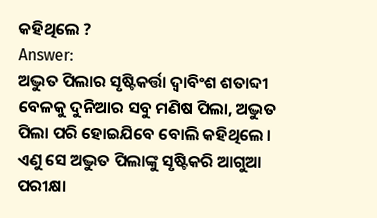କହିଥିଲେ ?
Answer:
ଅଦ୍ଭୁତ ପିଲାର ସୃଷ୍ଟିକର୍ତ୍ତା ଦ୍ୱାବିଂଶ ଶତାବ୍ଦୀ ବେଳକୁ ଦୁନିଆର ସବୁ ମଣିଷ ପିଲା, ଅଦ୍ଭୁତ ପିଲା ପରି ହୋଇଯିବେ ବୋଲି କହିଥିଲେ । ଏଣୁ ସେ ଅଦ୍ଭୁତ ପିଲାଙ୍କୁ ସୃଷ୍ଟିକରି ଆଗୁଆ ପରୀକ୍ଷା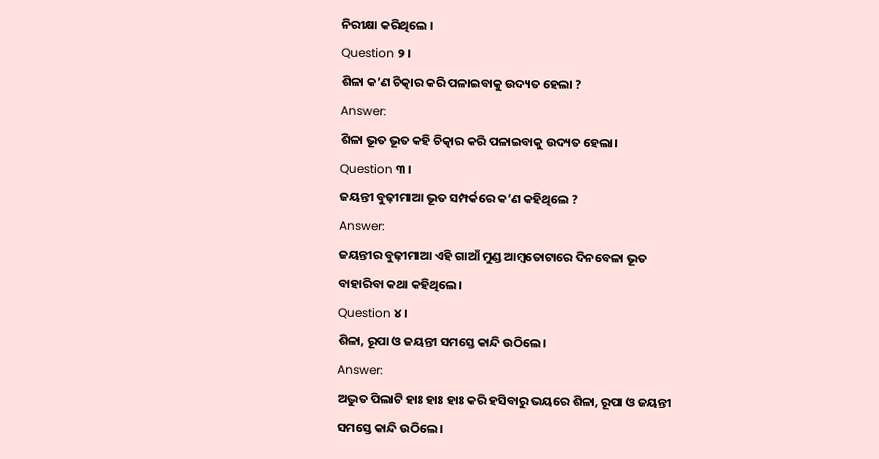ନିରୀକ୍ଷା କରିଥିଲେ ।
Question ୨ ।
ଶିଳା କ’ଣ ଚିତ୍କାର କରି ପଳାଇବାକୁ ଉଦ୍ୟତ ହେଲା ?
Answer:
ଶିଳା ଭୂତ ଭୂତ କହି ଚିତ୍କାର କରି ପଳାଇବାକୁ ଉଦ୍ୟତ ହେଲା।
Question ୩ ।
ଜୟନ୍ତୀ ବୁଢ଼ୀମାଆ ଭୂତ ସମ୍ପର୍କରେ କ’ଣ କହିଥିଲେ ?
Answer:
ଜୟନ୍ତୀର ବୁଢ଼ୀମାଆ ଏହି ଗାଆଁ ମୁଣ୍ଡ ଆମ୍ବତୋଟାରେ ଦିନବେଳା ଭୂତ ବାହାରିବା କଥା କହିଥିଲେ।
Question ୪।
ଶିଳା, ରୂପା ଓ ଜୟନ୍ତୀ ସମସ୍ତେ କାନ୍ଦି ଉଠିଲେ।
Answer:
ଅଦ୍ଭୁତ ପିଲାଟି ହାଃ ହାଃ ହାଃ କରି ହସିବାରୁ ଭୟରେ ଶିଳା, ରୂପା ଓ ଜୟନ୍ତୀ ସମସ୍ତେ କାନ୍ଦି ଉଠିଲେ।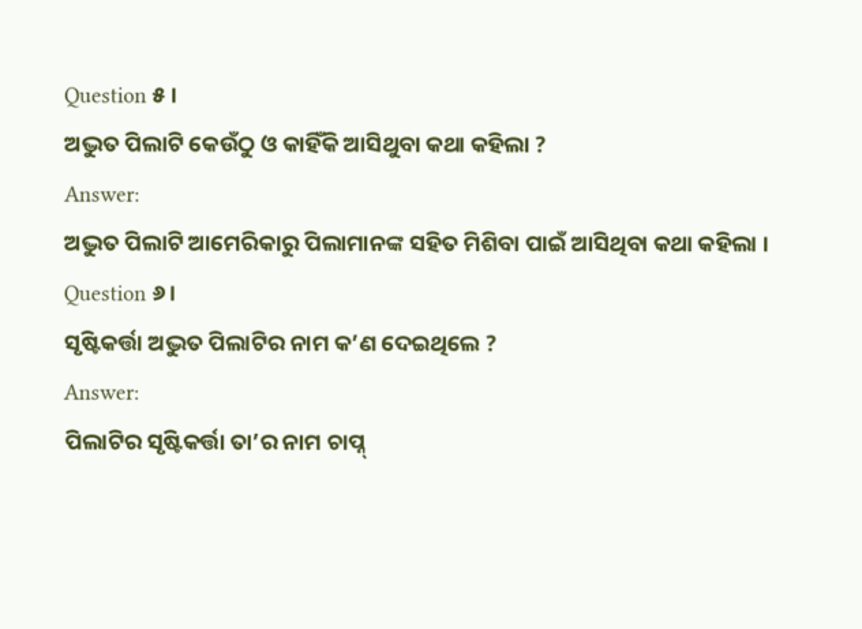Question ୫ ।
ଅଦ୍ଭୁତ ପିଲାଟି କେଉଁଠୁ ଓ କାହିଁକି ଆସିଥୁବା କଥା କହିଲା ?
Answer:
ଅଦ୍ଭୁତ ପିଲାଟି ଆମେରିକାରୁ ପିଲାମାନଙ୍କ ସହିତ ମିଶିବା ପାଇଁ ଆସିଥିବା କଥା କହିଲା ।
Question ୬।
ସୃଷ୍ଟିକର୍ତ୍ତା ଅଦ୍ଭୁତ ପିଲାଟିର ନାମ କ’ଣ ଦେଇଥିଲେ ?
Answer:
ପିଲାଟିର ସୃଷ୍ଟିକର୍ତ୍ତା ତା’ର ନାମ ଚାପ୍ନ୍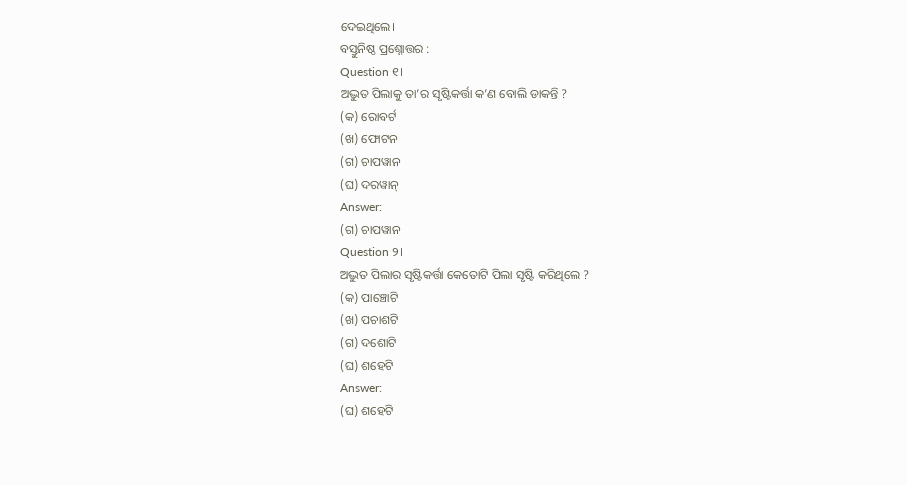ଦେଇଥିଲେ।
ବସ୍ତୁନିଷ୍ଠ ପ୍ରଶ୍ନୋତ୍ତର :
Question ୧।
ଅଦ୍ଭୁତ ପିଲାକୁ ତା’ର ସୃଷ୍ଟିକର୍ତ୍ତା କ’ଣ ବୋଲି ଡାକନ୍ତି ?
(କ) ରୋବର୍ଟ
(ଖ) ଫୋଟନ
(ଗ) ଚାପୱାନ
(ଘ) ଦରୱାନ୍
Answer:
(ଗ) ଚାପୱାନ
Question ୨।
ଅଦ୍ଭୁତ ପିଲାର ସୃଷ୍ଟିକର୍ତ୍ତା କେତୋଟି ପିଲା ସୃଷ୍ଟି କରିଥିଲେ ?
(କ) ପାଞ୍ଚୋଟି
(ଖ) ପଚାଶଟି
(ଗ) ଦଶୋଟି
(ଘ) ଶହେଟି
Answer:
(ଘ) ଶହେଟି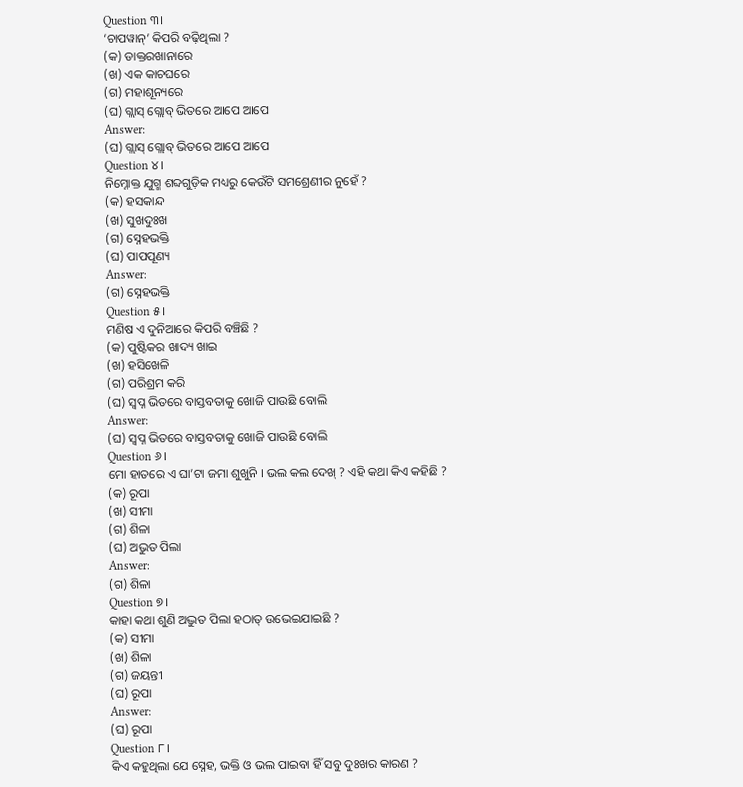Question ୩।
‘ଚାପୱାନ୍’ କିପରି ବଢ଼ିଥିଲା ?
(କ) ଡାକ୍ତରଖାନାରେ
(ଖ) ଏକ କାଚଘରେ
(ଗ) ମହାଶୂନ୍ୟରେ
(ଘ) ଗ୍ଲାସ୍ ଗ୍ଲୋବ୍ ଭିତରେ ଆପେ ଆପେ
Answer:
(ଘ) ଗ୍ଲାସ୍ ଗ୍ଲୋବ୍ ଭିତରେ ଆପେ ଆପେ
Question ୪।
ନିମ୍ନୋକ୍ତ ଯୁଗ୍ମ ଶବ୍ଦଗୁଡ଼ିକ ମଧ୍ୟରୁ କେଉଁଟି ସମଶ୍ରେଣୀର ନୁହେଁ ?
(କ) ହସକାନ୍ଦ
(ଖ) ସୁଖଦୁଃଖ
(ଗ) ସ୍ନେହଭକ୍ତି
(ଘ) ପାପପୂଣ୍ୟ
Answer:
(ଗ) ସ୍ନେହଭକ୍ତି
Question ୫।
ମଣିଷ ଏ ଦୁନିଆରେ କିପରି ବଞ୍ଚିଛି ?
(କ) ପୁଷ୍ଟିକର ଖାଦ୍ୟ ଖାଇ
(ଖ) ହସିଖେଳି
(ଗ) ପରିଶ୍ରମ କରି
(ଘ) ସ୍ଵପ୍ନ ଭିତରେ ବାସ୍ତବତାକୁ ଖୋଜି ପାଉଛି ବୋଲି
Answer:
(ଘ) ସ୍ଵପ୍ନ ଭିତରେ ବାସ୍ତବତାକୁ ଖୋଜି ପାଉଛି ବୋଲି
Question ୬।
ମୋ ହାତରେ ଏ ଘା’ଟା ଜମା ଶୁଖୁନି । ଭଲ କଲ ଦେଖ୍ ? ଏହି କଥା କିଏ କହିଛି ?
(କ) ରୂପା
(ଖ) ସୀମା
(ଗ) ଶିଳା
(ଘ) ଅଭୁତ ପିଲା
Answer:
(ଗ) ଶିଳା
Question ୭।
କାହା କଥା ଶୁଣି ଅଦ୍ଭୁତ ପିଲା ହଠାତ୍ ଉଭେଇଯାଇଛି ?
(କ) ସୀମା
(ଖ) ଶିଳା
(ଗ) ଜୟନ୍ତୀ
(ଘ) ରୂପା
Answer:
(ଘ) ରୂପା
Question ୮।
କିଏ କହୁଥିଲା ଯେ ସ୍ନେହ, ଭକ୍ତି ଓ ଭଲ ପାଇବା ହିଁ ସବୁ ଦୁଃଖର କାରଣ ?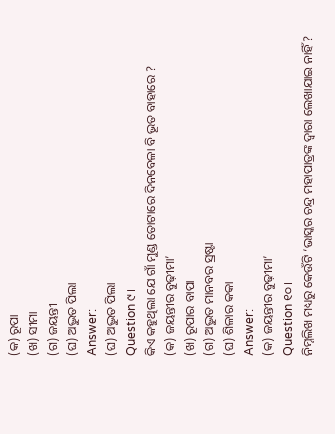(କ) ରୂପା
(ଖ) ସୀମା
(ଗ) ଜୟନ୍ତୀ
(ଘ) ଅଦ୍ଭୁତ ପିଲା
Answer:
(ଘ) ଅଦ୍ଭୁତ ପିଲା
Question ୯।
କିଏ କହୁଥିଲା ଯେ ଗାଁ ମୁଣ୍ଡ ତୋଟାରେ ଦିନବେଳା ବି ଭୂତ ବାହାରେ ?
(କ) ଜୟନ୍ତୀର ବୁଢ଼ୀମା’
(ଖ) ରୂପାର ବାପା
(ଗ) ଅଦ୍ଭୁତ ମାନବର ସ୍ରଷ୍ଟା
(ଘ) ଶିଳାର କକା
Answer:
(କ) ଜୟନ୍ତୀର ବୁଢ଼ୀମା’
Question ୧୦।
ନିମ୍ନଲିଖ ମଧ୍ୟରୁ କେଉଁଟି ‘ଭାସ୍କର ଚନ୍ଦ୍ର ମହାପାତ୍ରଙ୍କ ଦ୍ଵାରା ଲେଖାଯାଇ ନାହିଁ ?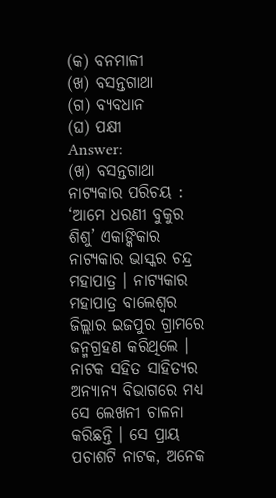(କ) ବନମାଳୀ
(ଖ) ବସନ୍ତଗାଥା
(ଗ) ବ୍ୟବଧାନ
(ଘ) ପକ୍ଷୀ
Answer:
(ଖ) ବସନ୍ତଗାଥା
ନାଟ୍ୟକାର ପରିଚୟ :
‘ଆମେ ଧରଣୀ ବୁକୁର ଶିଶୁ’ ଏକାଙ୍କିକାର ନାଟ୍ୟକାର ଭାସ୍କର ଚନ୍ଦ୍ର ମହାପାତ୍ର । ନାଟ୍ୟକାର ମହାପାତ୍ର ବାଲେଶ୍ଵର ଜିଲ୍ଲାର ଇଜପୁର ଗ୍ରାମରେ ଜନ୍ମଗ୍ରହଣ କରିଥିଲେ । ନାଟକ ସହିତ ସାହିତ୍ୟର ଅନ୍ୟାନ୍ୟ ବିଭାଗରେ ମଧ୍ୟ ସେ ଲେଖନୀ ଚାଳନା କରିଛନ୍ତି । ସେ ପ୍ରାୟ ପଚାଶଟି ନାଟକ, ଅନେକ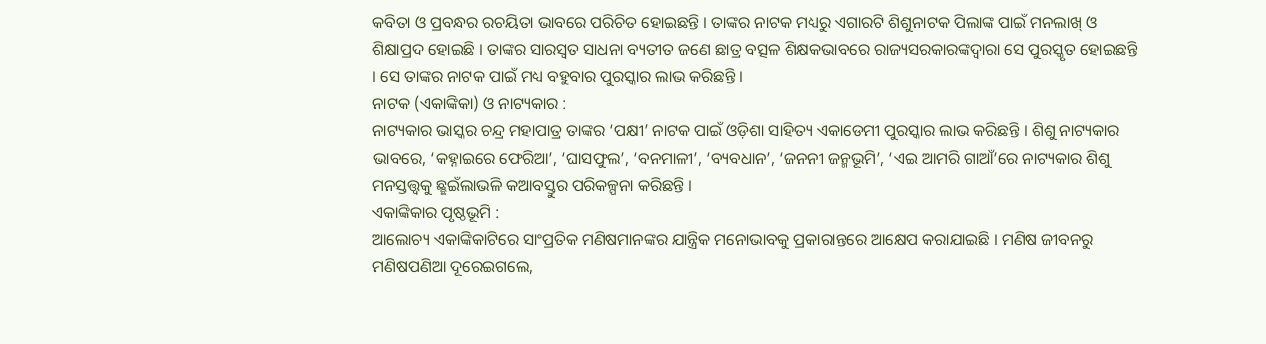କବିତା ଓ ପ୍ରବନ୍ଧର ରଚୟିତା ଭାବରେ ପରିଚିତ ହୋଇଛନ୍ତି । ତାଙ୍କର ନାଟକ ମଧ୍ୟରୁ ଏଗାରଟି ଶିଶୁନାଟକ ପିଲାଙ୍କ ପାଇଁ ମନଲାଖ୍ ଓ ଶିକ୍ଷାପ୍ରଦ ହୋଇଛି । ତାଙ୍କର ସାରସ୍ବତ ସାଧନା ବ୍ୟତୀତ ଜଣେ ଛାତ୍ର ବତ୍ସଳ ଶିକ୍ଷକଭାବରେ ରାଜ୍ୟସରକାରଙ୍କଦ୍ୱାରା ସେ ପୁରସ୍କୃତ ହୋଇଛନ୍ତି । ସେ ତାଙ୍କର ନାଟକ ପାଇଁ ମଧ୍ୟ ବହୁବାର ପୁରସ୍କାର ଲାଭ କରିଛନ୍ତି ।
ନାଟକ (ଏକାଙ୍କିକା) ଓ ନାଟ୍ୟକାର :
ନାଟ୍ୟକାର ଭାସ୍କର ଚନ୍ଦ୍ର ମହାପାତ୍ର ତାଙ୍କର ‘ପକ୍ଷୀ’ ନାଟକ ପାଇଁ ଓଡ଼ିଶା ସାହିତ୍ୟ ଏକାଡେମୀ ପୁରସ୍କାର ଲାଭ କରିଛନ୍ତି । ଶିଶୁ ନାଟ୍ୟକାର ଭାବରେ, ‘କହ୍ନାଇରେ ଫେରିଆ’, ‘ଘାସଫୁଲ’, ‘ବନମାଳୀ’, ‘ବ୍ୟବଧାନ’, ‘ଜନନୀ ଜନ୍ମଭୂମି’, ‘ଏଇ ଆମରି ଗାଆଁ’ରେ ନାଟ୍ୟକାର ଶିଶୁ ମନସ୍ତତ୍ତ୍ୱକୁ ଛ୍ଛଇଁଲାଭଳି କଆବସ୍ତୁର ପରିକଳ୍ପନା କରିଛନ୍ତି ।
ଏକାଙ୍କିକାର ପୃଷ୍ଠଭୂମି :
ଆଲୋଚ୍ୟ ଏକାଙ୍କିକାଟିରେ ସାଂପ୍ରତିକ ମଣିଷମାନଙ୍କର ଯାନ୍ତ୍ରିକ ମନୋଭାବକୁ ପ୍ରକାରାନ୍ତରେ ଆକ୍ଷେପ କରାଯାଇଛି । ମଣିଷ ଜୀବନରୁ ମଣିଷପଣିଆ ଦୂରେଇଗଲେ,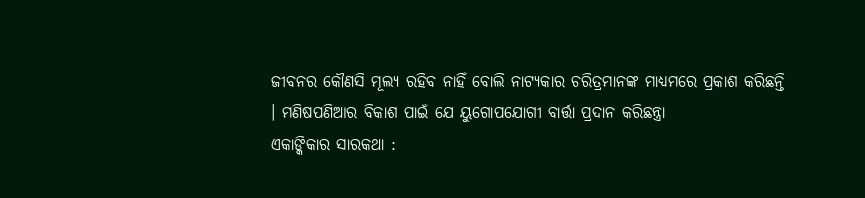ଜୀବନର କୌଣସି ମୂଲ୍ୟ ରହିବ ନାହିଁ ବୋଲି ନାଟ୍ୟକାର ଚରିତ୍ରମାନଙ୍କ ମାଧ୍ୟମରେ ପ୍ରକାଶ କରିଛନ୍ତି । ମଣିଷପଣିଆର ବିକାଶ ପାଇଁ ଯେ ୟୁଗୋପଯୋଗୀ ବାର୍ତ୍ତା ପ୍ରଦାନ କରିଛନ୍ତ୍ରା
ଏକାଙ୍କିକାର ସାରକଥା :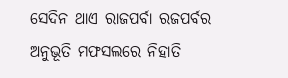ସେଦିନ ଥାଏ ରାଜପର୍ବା ରଜପର୍ବର ଅନୁଭୂତି ମଫସଲରେ ନିହାତି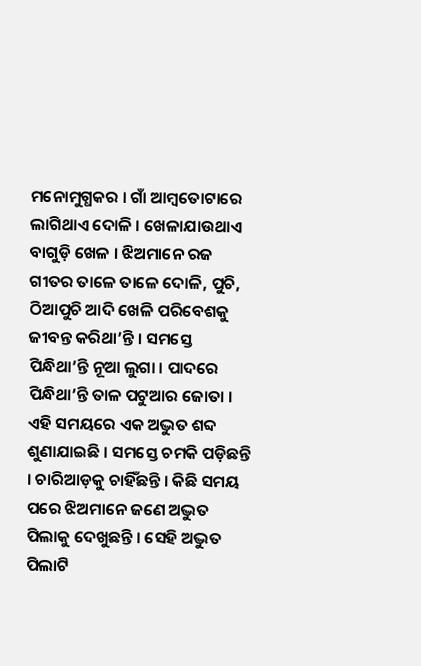ମନୋମୁଗ୍ଧକର । ଗାଁ ଆମ୍ବତୋଟାରେ ଲାଗିଥାଏ ଦୋଳି । ଖେଳାଯାଉଥାଏ ବାଗୁଡ଼ି ଖେଳ । ଝିଅମାନେ ରଜ ଗୀତର ତାଳେ ତାଳେ ଦୋଳି, ପୁଚି, ଠିଆପୁଚି ଆଦି ଖେଳି ପରିବେଶକୁ ଜୀବନ୍ତ କରିଥା’ନ୍ତି । ସମସ୍ତେ ପିନ୍ଧିଥା’ନ୍ତି ନୂଆ ଲୁଗା । ପାଦରେ ପିନ୍ଧିଥା’ନ୍ତି ତାଳ ପଟୁଆର ଜୋତା । ଏହି ସମୟରେ ଏକ ଅଦ୍ଭୁତ ଶବ୍ଦ ଶୁଣାଯାଇଛି । ସମସ୍ତେ ଚମକି ପଡ଼ିଛନ୍ତି । ଚାରିଆଡ଼କୁ ଚାହିଁଛନ୍ତି । କିଛି ସମୟ ପରେ ଝିଅମାନେ ଜଣେ ଅଦ୍ଭୁତ ପିଲାକୁ ଦେଖୁଛନ୍ତି । ସେହି ଅଦ୍ଭୁତ ପିଲାଟି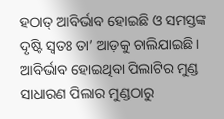ହଠାତ୍ ଆବିର୍ଭାବ ହୋଇଛି ଓ ସମସ୍ତଙ୍କ ଦୃଷ୍ଟି ସ୍ୱତଃ ତା’ ଆଡ଼କୁ ଚାଲିଯାଇଛି । ଆବିର୍ଭାବ ହୋଇଥିବା ପିଲାଟିର ମୁଣ୍ଡ ସାଧାରଣ ପିଲାର ମୁଣ୍ଡଠାରୁ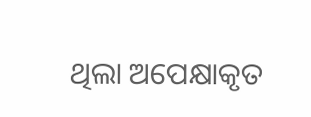ଥିଲା ଅପେକ୍ଷାକୃତ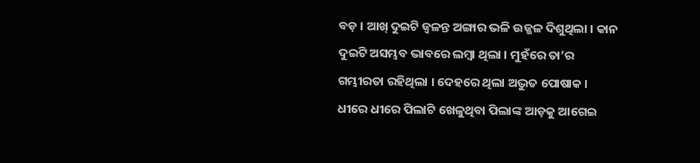ବଡ଼ । ଆଖ୍ ଦୁଇଟି ଜ୍ଵଳନ୍ତ ଅଙ୍ଗାର ଭଳି ଉଜ୍ଜଳ ଦିଶୁଥିଲା । କାନ ଦୁଇଟି ଅସମ୍ଭବ ଭାବରେ ଲମ୍ବା ଥିଲା । ମୁହଁରେ ତା’ର ଗମ୍ଭୀରତା ରହିଥିଲା । ଦେହରେ ଥିଲା ଅଦ୍ଭୁତ ପୋଷାକ । ଧୀରେ ଧୀରେ ପିଲାଟି ଖେଳୁଥିବା ପିଲାଙ୍କ ଆଡ଼କୁ ଆଗେଇ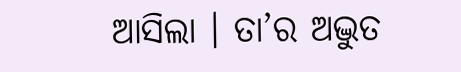ଆସିଲା । ତା’ର ଅଦ୍ଭୁତ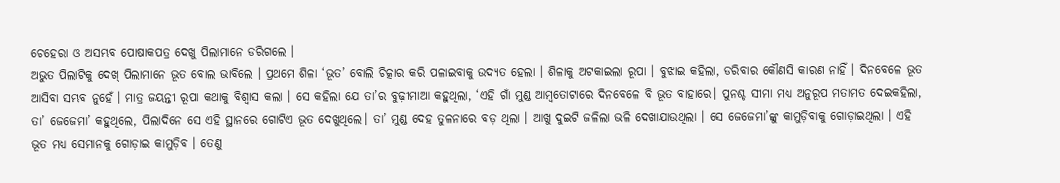ଚେହେରା ଓ ଅସମ୍ଭବ ପୋଷାକପତ୍ର ଦେଖୁ ପିଲାମାନେ ଡରିଗଲେ ।
ଅଭୁତ ପିଲାଟିକୁ ଦେଖ୍ ପିଲାମାନେ ଭୂତ ବୋଲ ଭାବିଲେ । ପ୍ରଥମେ ଶିଳା ‘ଭୂତ’ ବୋଲି ଚିତ୍କାର କରି ପଳାଇବାକୁ ଉଦ୍ୟତ ହେଲା । ଶିଳାକୁ ଅଟକାଇଲା ରୂପା । ବୁଝାଇ କହିଲା, ଡରିବାର କୌଣସି କାରଣ ନାହିଁ । ଦିନବେଳେ ଭୂତ ଆସିବା ସମ୍ଭବ ନୁହେଁ । ମାତ୍ର ଜୟନ୍ତୀ ରୂପା କଥାକୁ ବିଶ୍ୱାସ କଲା । ସେ କହିଲା ଯେ ତା’ର ବୁଢ଼ୀମାଆ କହୁଥିଲା, ‘ଏହି ଗାଁ ମୁଣ୍ଡ ଆମ୍ବତୋଟାରେ ଦିନବେଳେ ବି ଭୂତ ବାହାରେ। ପୁନଶ୍ଚ ସୀମା ମଧ୍ୟ ଅନୁରୂପ ମତାମତ ଦେଇକହିଲା, ତା’ ଜେଜେମା’ କହୁଥିଲେ, ପିଲାଦିନେ ସେ ଏହି ସ୍ଥାନରେ ଗୋଟିଏ ଭୂତ ଦେଖୁଥିଲେ। ତା’ ମୁଣ୍ଡ ଦେହ ତୁଳନାରେ ବଡ଼ ଥିଲା । ଆଖୁ ଦୁଇଟି ଜଳିଲା ଭଳି ଦେଖାଯାଉଥିଲା । ସେ ଜେଜେମା’ଙ୍କୁ କାମୁଡ଼ିବାକୁ ଗୋଡ଼ାଇଥିଲା । ଏହି ଭୂତ ମଧ୍ୟ ସେମାନକୁ ଗୋଡ଼ାଇ କାମୁଡ଼ିବ । ତେଣୁ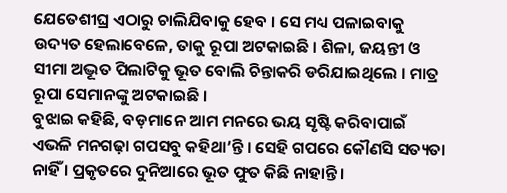ଯେତେଶୀଘ୍ର ଏଠାରୁ ଚାଲିଯିବାକୁ ହେବ । ସେ ମଧ୍ୟ ପଳାଇବାକୁ ଉଦ୍ୟତ ହେଲାବେଳେ, ତାକୁ ରୂପା ଅଟକାଇଛି । ଶିଳା, ଜୟନ୍ତୀ ଓ ସୀମା ଅଦ୍ଭୂତ ପିଲାଟିକୁ ଭୂତ ବୋଲି ଚିନ୍ତାକରି ଡରିଯାଇଥିଲେ । ମାତ୍ର ରୂପା ସେମାନଙ୍କୁ ଅଟକାଇଛି ।
ବୁଝାଇ କହିଛି, ବଡ଼ମାନେ ଆମ ମନରେ ଭୟ ସୃଷ୍ଟି କରିବାପାଇଁ ଏଭଳି ମନଗଢ଼ା ଗପସବୁ କହିଥା’ନ୍ତି । ସେହି ଗପରେ କୌଣସି ସତ୍ୟତା ନାହିଁ । ପ୍ରକୃତରେ ଦୁନିଆରେ ଭୂତ ଫୁତ କିଛି ନାହାନ୍ତି ।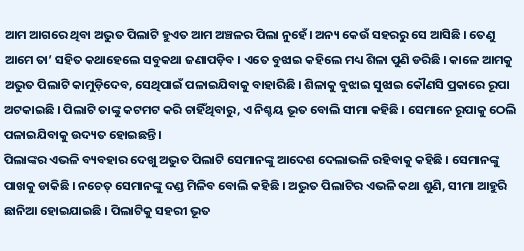ଆମ ଆଗରେ ଥିବା ଅଦ୍ଭୁତ ପିଲାଟି ହୁଏତ ଆମ ଅଞ୍ଚଳର ପିଲା ନୁହେଁ। ଅନ୍ୟ କେଉଁ ସହରରୁ ସେ ଆସିଛି । ତେଣୁ ଆମେ ତା’ ସହିତ କଥାହେଲେ ସବୁକଥା ଜଣାପଡ଼ିବ । ଏତେ ବୁଝାଇ କହିଲେ ମଧ୍ୟ ଶିଳା ପୁଣି ଡରିଛି । କାଳେ ଆମକୁ ଅଦ୍ଭୁତ ପିଲାଟି କାମୁଡ଼ିଦେବ, ସେଥିପାଇଁ ପଳାଇଯିବାକୁ ବାହାରିଛି । ଶିଳାକୁ ବୁଝାଇ ସୁଝାଇ କୌଣସି ପ୍ରକାରେ ରୂପା ଅଟକାଇଛି । ପିଲାଟି ତାଙ୍କୁ କଟମଟ କରି ଚାହିଁଥିବାରୁ, ଏ ନିଶ୍ଚୟ ଭୂତ ବୋଲି ସୀମା କହିଛି । ସେମାନେ ରୂପାକୁ ଠେଲି ପଳାଇଯିବାକୁ ଉଦ୍ୟତ ହୋଇଛନ୍ତି ।
ପିଲାଙ୍କର ଏଭଳି ବ୍ୟବହାର ଦେଖୁ ଅଦ୍ଭୁତ ପିଲାଟି ସେମାନଙ୍କୁ ଆଦେଶ ଦେଲାଭଳି ରହିବାକୁ କହିଛି । ସେମାନଙ୍କୁ ପାଖକୁ ଡାକିଛି । ନଚେତ୍ ସେମାନଙ୍କୁ ଦଣ୍ଡ ମିଳିବ ବୋଲି କହିଛି । ଅଦ୍ଭୁତ ପିଲାଟିର ଏଭଳି କଥା ଶୁଣି, ସୀମା ଆହୁରି ଛାନିଆ ହୋଇଯାଇଛି । ପିଲାଟିକୁ ସହରୀ ଭୂତ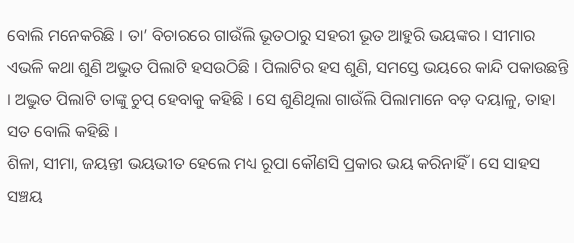ବୋଲି ମନେକରିଛି । ତା’ ବିଚାରରେ ଗାଉଁଲି ଭୂତଠାରୁ ସହରୀ ଭୂତ ଆହୁରି ଭୟଙ୍କର । ସୀମାର ଏଭଳି କଥା ଶୁଣି ଅଦ୍ଭୁତ ପିଲାଟି ହସଉଠିଛି । ପିଲାଟିର ହସ ଶୁଣି, ସମସ୍ତେ ଭୟରେ କାନ୍ଦି ପକାଉଛନ୍ତି । ଅଦ୍ଭୁତ ପିଲାଟି ତାଙ୍କୁ ଚୁପ୍ ହେବାକୁ କହିଛି । ସେ ଶୁଣିଥିଲା ଗାଉଁଲି ପିଲାମାନେ ବଡ଼ ଦୟାଳୁ, ତାହା ସତ ବୋଲି କହିଛି ।
ଶିଳା, ସୀମା, ଜୟନ୍ତୀ ଭୟଭୀତ ହେଲେ ମଧ୍ୟ ରୂପା କୌଣସି ପ୍ରକାର ଭୟ କରିନାହିଁ । ସେ ସାହସ ସଞ୍ଚୟ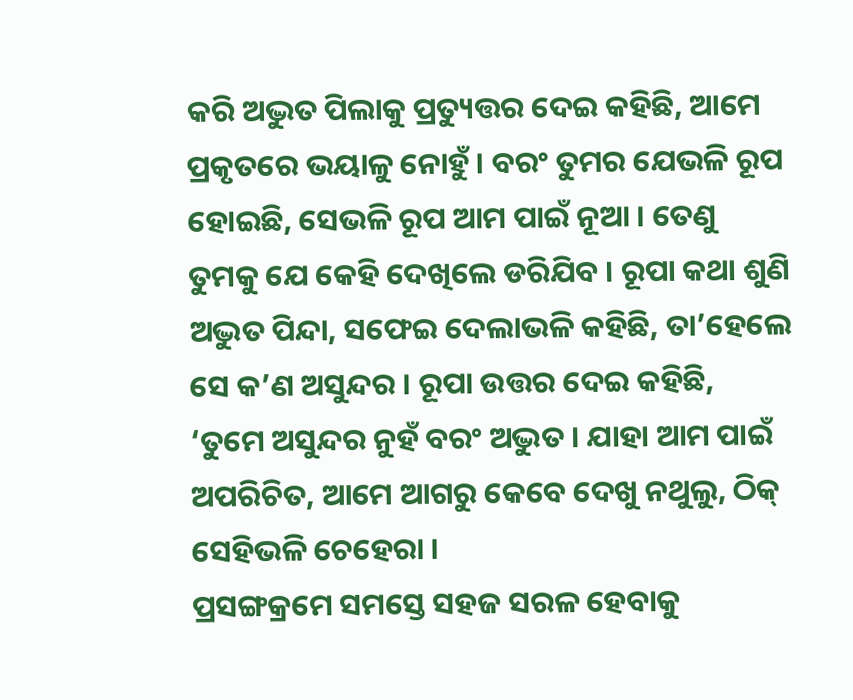କରି ଅଦ୍ଭୁତ ପିଲାକୁ ପ୍ରତ୍ୟୁତ୍ତର ଦେଇ କହିଛି, ଆମେ ପ୍ରକୃତରେ ଭୟାଳୁ ନୋହୁଁ । ବରଂ ତୁମର ଯେଭଳି ରୂପ ହୋଇଛି, ସେଭଳି ରୂପ ଆମ ପାଇଁ ନୂଆ । ତେଣୁ ତୁମକୁ ଯେ କେହି ଦେଖିଲେ ଡରିଯିବ । ରୂପା କଥା ଶୁଣି ଅଦ୍ଭୁତ ପିନ୍ଦା, ସଫେଇ ଦେଲାଭଳି କହିଛି, ତା’ହେଲେ ସେ କ’ଣ ଅସୁନ୍ଦର । ରୂପା ଉତ୍ତର ଦେଇ କହିଛି, ‘ତୁମେ ଅସୁନ୍ଦର ନୁହଁ ବରଂ ଅଦ୍ଭୁତ । ଯାହା ଆମ ପାଇଁ ଅପରିଚିତ, ଆମେ ଆଗରୁ କେବେ ଦେଖୁ ନଥୁଲୁ, ଠିକ୍ ସେହିଭଳି ଚେହେରା ।
ପ୍ରସଙ୍ଗକ୍ରମେ ସମସ୍ତେ ସହଜ ସରଳ ହେବାକୁ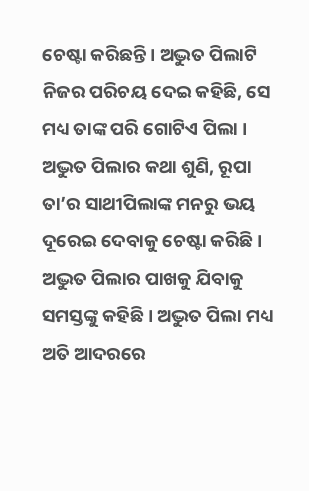ଚେଷ୍ଟା କରିଛନ୍ତି । ଅଦ୍ଭୁତ ପିଲାଟି ନିଜର ପରିଚୟ ଦେଇ କହିଛି, ସେ ମଧ୍ୟ ତାଙ୍କ ପରି ଗୋଟିଏ ପିଲା । ଅଦ୍ଭୁତ ପିଲାର କଥା ଶୁଣି, ରୂପା ତା’ର ସାଥୀପିଲାଙ୍କ ମନରୁ ଭୟ ଦୂରେଇ ଦେବାକୁ ଚେଷ୍ଟା କରିଛି । ଅଦ୍ଭୁତ ପିଲାର ପାଖକୁ ଯିବାକୁ ସମସ୍ତଙ୍କୁ କହିଛି । ଅଦ୍ଭୁତ ପିଲା ମଧ୍ୟ ଅତି ଆଦରରେ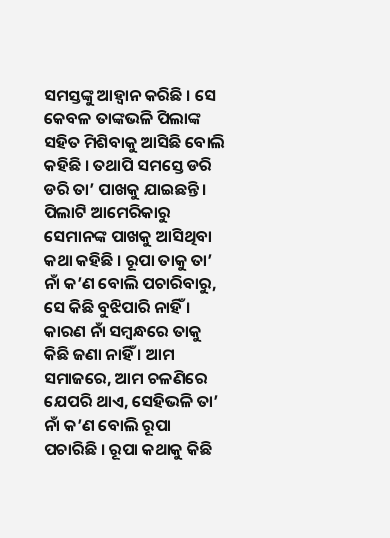ସମସ୍ତଙ୍କୁ ଆହ୍ଵାନ କରିଛି । ସେ କେବଳ ତାଙ୍କଭଳି ପିଲାଙ୍କ ସହିତ ମିଶିବାକୁ ଆସିଛି ବୋଲି କହିଛି । ତଥାପି ସମସ୍ତେ ଡରି ଡରି ତା’ ପାଖକୁ ଯାଇଛନ୍ତି ।
ପିଲାଟି ଆମେରିକାରୁ ସେମାନଙ୍କ ପାଖକୁ ଆସିଥିବା କଥା କହିଛି । ରୂପା ତାକୁ ତା’ ନାଁ କ’ଣ ବୋଲି ପଚାରିବାରୁ, ସେ କିଛି ବୁଝିପାରି ନାହିଁ । କାରଣ ନାଁ ସମ୍ବନ୍ଧରେ ତାକୁ କିଛି ଜଣା ନାହିଁ । ଆମ ସମାଜରେ, ଆମ ଚଳଣିରେ ଯେପରି ଥାଏ, ସେହିଭଳି ତା’ ନାଁ କ’ଣ ବୋଲି ରୂପା ପଚାରିଛି । ରୂପା କଥାକୁ କିଛି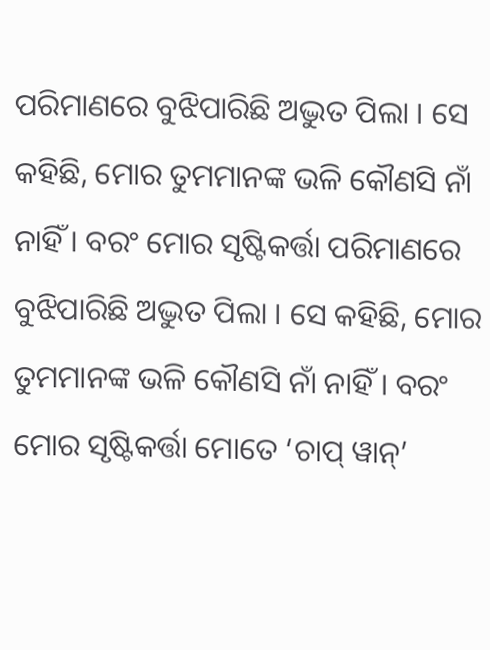ପରିମାଣରେ ବୁଝିପାରିଛି ଅଦ୍ଭୁତ ପିଲା । ସେ କହିଛି, ମୋର ତୁମମାନଙ୍କ ଭଳି କୌଣସି ନାଁ ନାହିଁ । ବରଂ ମୋର ସୃଷ୍ଟିକର୍ତ୍ତା ପରିମାଣରେ ବୁଝିପାରିଛି ଅଦ୍ଭୁତ ପିଲା । ସେ କହିଛି, ମୋର ତୁମମାନଙ୍କ ଭଳି କୌଣସି ନାଁ ନାହିଁ । ବରଂ ମୋର ସୃଷ୍ଟିକର୍ତ୍ତା ମୋତେ ‘ଚାପ୍ ୱାନ୍’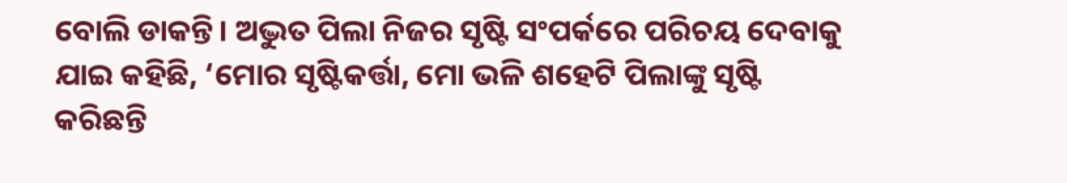ବୋଲି ଡାକନ୍ତି। ଅଦ୍ଭୁତ ପିଲା ନିଜର ସୃଷ୍ଟି ସଂପର୍କରେ ପରିଚୟ ଦେବାକୁ ଯାଇ କହିଛି, ‘ମୋର ସୃଷ୍ଟିକର୍ତ୍ତା, ମୋ ଭଳି ଶହେଟି ପିଲାଙ୍କୁ ସୃଷ୍ଟି କରିଛନ୍ତି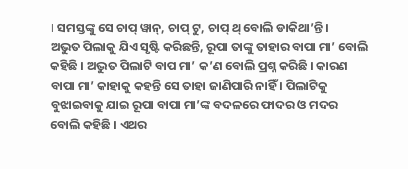। ସମସ୍ତଙ୍କୁ ସେ ଚାପ୍ ୱାନ୍, ଚାପ୍ ଟୁ, ଚାପ୍ ଥ୍ ବୋଲି ଡାକିଥା’ନ୍ତି ।
ଅଭୁତ ପିଲାକୁ ଯିଏ ସୃଷ୍ଟି କରିଛନ୍ତି, ରୂପା ତାଙ୍କୁ ତାହାର ବାପା ମା’ ବୋଲି କହିଛି । ଅଦ୍ଭୁତ ପିଲାଟି ବାପ ମା’ କ’ଣ ବୋଲି ପ୍ରଶ୍ନ କରିଛି । କାରଣ ବାପା ମା’ କାହାକୁ କହନ୍ତି ସେ ତାହା ଜାଣିପାରି ନାହିଁ । ପିଲାଟିକୁ ବୁଝାଇବାକୁ ଯାଇ ରୂପା ବାପା ମା’ଙ୍କ ବଦଳରେ ଫାଦର ଓ ମଦର ବୋଲି କହିଛି । ଏଥର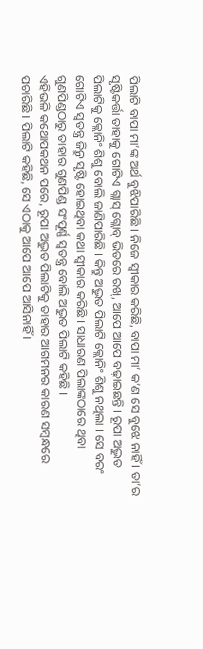ପିଲାଟି ବାପା ମା’ଙ୍କ ଅର୍ଥ ବୁଝିପାରିଛି । ନିଜେ ସ୍ବୀକାର କରିଛି, ବାପା ମା’ କ’ଣ ସେ ବୁଝେ ନାହିଁ । ତା’ର ସୃଷ୍ଟିକର୍ତ୍ତା ତାହାକୁ ଗୋଟିଏ ଗ୍ଲାସ୍ ଗ୍ଲୋବ୍ ଭିତରେ ରଖ୍, ଆପେ ଆପେ ବଢ଼ାଇଛନ୍ତି । ରୂପା ଅଦ୍ଭୁତ ପିଲାଟିକୁ କ୍ଲୋନିଂ ଶିଶୁ ବୋଲି ଜାଣିପାରିଛି । କିନ୍ତୁ ଅଦ୍ଭୁତ ପିଲାଟି କ୍ଲୋନିଂ ଶିଶୁ ନଥିଲା । ସେ ବରଂ ଗୋଟିଏ ସ୍ୱତନ୍ତ୍ର ଜିନ୍ରୁ ସୃଷ୍ଟି ହୋଇଥିବା କଥା ସ୍ୱୀକାର କରିଛି । ସାଧାରଣ ପିଲାଙ୍କଠାରେ ଥିବା ଗୁଣପିଣ୍ଡଠାରୁ ତାହାର ଗୁଣପିଣ୍ଡ ସଂପୂର୍ଣ୍ଣ ସ୍ବତନ୍ତ୍ର ବୋଲି ଅଦ୍ଭୁତ ପିଲାଟି କହିଛି ।
ଏହିଭଳି କଥୋପକଥନ ପରେ, ରୂପା ଅଦ୍ଭୁତ ପିଲାଟିକୁ ତାହାର ଆଗମନର କାରଣ ସମ୍ବନ୍ଧରେ ପଚାରିଛି । ପିଲାଟି କହିଛି, ସେ ଏଠାକୁ ଆପେ ଆପେ ଆସିନାହିଁ ।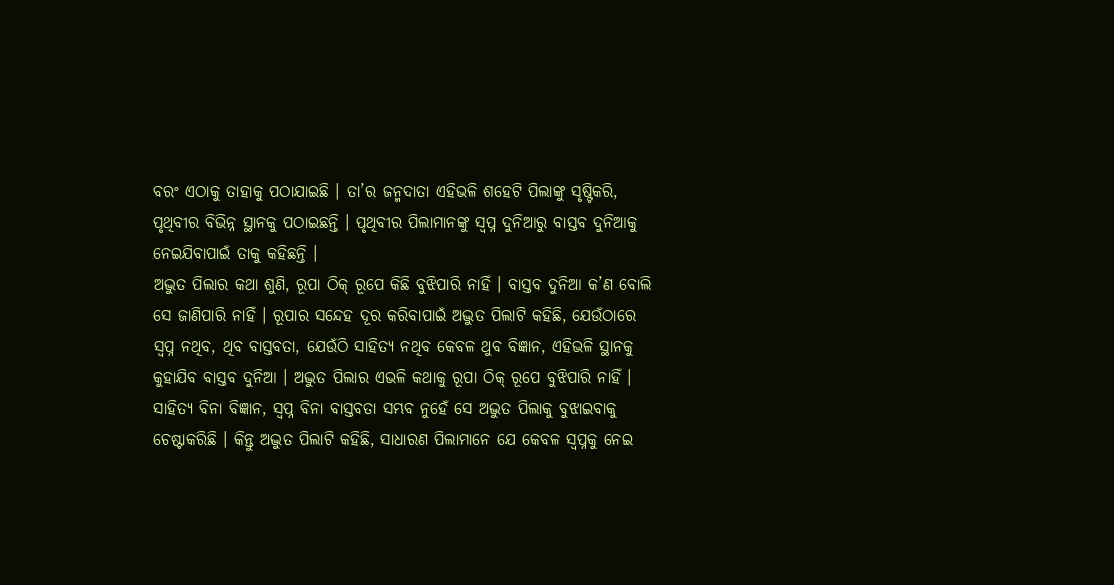ବରଂ ଏଠାକୁ ତାହାକୁ ପଠାଯାଇଛି । ତା’ର ଜନ୍ମଦାତା ଏହିଭଳି ଶହେଟି ପିଲାଙ୍କୁ ସୃଷ୍ଟିକରି, ପୃଥିବୀର ବିଭିନ୍ନ ସ୍ଥାନକୁ ପଠାଇଛନ୍ତି । ପୃଥିବୀର ପିଲାମାନଙ୍କୁ ସ୍ୱପ୍ନ ଦୁନିଆରୁ ବାସ୍ତବ ଦୁନିଆକୁ ନେଇଯିବାପାଇଁ ତାକୁ କହିଛନ୍ତି ।
ଅଦ୍ଭୁତ ପିଲାର କଥା ଶୁଣି, ରୂପା ଠିକ୍ ରୂପେ କିଛି ବୁଝିପାରି ନାହିଁ । ବାସ୍ତବ ଦୁନିଆ କ’ଣ ବୋଲି ସେ ଜାଣିପାରି ନାହିଁ । ରୂପାର ସନ୍ଦେହ ଦୂର କରିବାପାଇଁ ଅଦ୍ଭୁତ ପିଲାଟି କହିଛି, ଯେଉଁଠାରେ ସ୍ଵପ୍ନ ନଥିବ, ଥିବ ବାସ୍ତବତା, ଯେଉଁଠି ସାହିତ୍ୟ ନଥିବ କେବଳ ଥୁବ ବିଜ୍ଞାନ, ଏହିଭଳି ସ୍ଥାନକୁ କୁହାଯିବ ବାସ୍ତବ ଦୁନିଆ । ଅଦ୍ଭୁତ ପିଲାର ଏଭଳି କଥାକୁ ରୂପା ଠିକ୍ ରୂପେ ବୁଝିପାରି ନାହିଁ । ସାହିତ୍ୟ ବିନା ବିଜ୍ଞାନ, ସ୍ୱପ୍ନ ବିନା ବାସ୍ତବତା ସମ୍ଭବ ନୁହେଁ ସେ ଅଦ୍ଭୁତ ପିଲାକୁ ବୁଝାଇବାକୁ ଚେଷ୍ଟାକରିଛି । କିନ୍ତୁ ଅଦ୍ଭୁତ ପିଲାଟି କହିଛି, ସାଧାରଣ ପିଲାମାନେ ଯେ କେବଳ ସ୍ଵପ୍ନକୁ ନେଇ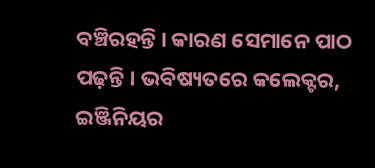ବଞ୍ଚିରହନ୍ତି । କାରଣ ସେମାନେ ପାଠ ପଢ଼ନ୍ତି । ଭବିଷ୍ୟତରେ କଲେକ୍ଟର, ଇଞ୍ଜିନିୟର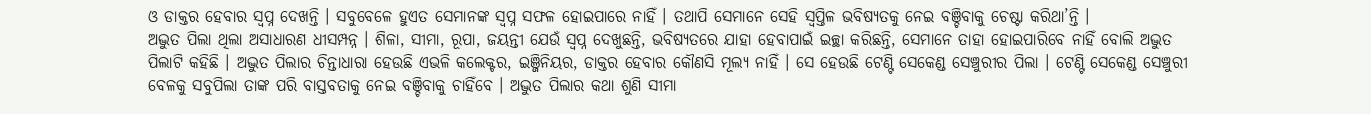ଓ ଡାକ୍ତର ହେବାର ସ୍ବପ୍ନ ଦେଖନ୍ତି । ସବୁବେଳେ ହୁଏତ ସେମାନଙ୍କ ସ୍ୱପ୍ନ ସଫଳ ହୋଇପାରେ ନାହିଁ । ତଥାପି ସେମାନେ ସେହି ସ୍ବପ୍ତିଳ ଭବିଷ୍ୟତକୁ ନେଇ ବଞ୍ଚିବାକୁ ଚେଷ୍ଟା କରିଥା’ନ୍ତି ।
ଅଦ୍ଭୁତ ପିଲା ଥିଲା ଅସାଧାରଣ ଧୀସମ୍ପନ୍ନ । ଶିଳା, ସୀମା, ରୂପା, ଜୟନ୍ତୀ ଯେଉଁ ସ୍ଵପ୍ନ ଦେଖୁଛନ୍ତି, ଭବିଷ୍ୟତରେ ଯାହା ହେବାପାଇଁ ଇଚ୍ଛା କରିଛନ୍ତି, ସେମାନେ ତାହା ହୋଇପାରିବେ ନାହିଁ ବୋଲି ଅଦ୍ଭୁତ ପିଲାଟି କହିଛି । ଅଦ୍ଭୁତ ପିଲାର ଚିନ୍ତାଧାରା ହେଉଛି ଏଭଳି କଲେକ୍ଟର, ଇଞ୍ଜିନିୟର, ଡାକ୍ତର ହେବାର କୌଣସି ମୂଲ୍ୟ ନାହିଁ । ସେ ହେଉଛି ଟେଣ୍ଟି ସେକେଣ୍ଡ ସେଞ୍ଚୁରୀର ପିଲା । ଟେଣ୍ଟି ସେକେଣ୍ଡ ସେଞ୍ଚୁରୀ ବେଳକୁ ସବୁପିଲା ତାଙ୍କ ପରି ବାସ୍ତବତାକୁ ନେଇ ବଞ୍ଚିବାକୁ ଚାହିଁବେ । ଅଦ୍ଭୁତ ପିଲାର କଥା ଶୁଣି ସୀମା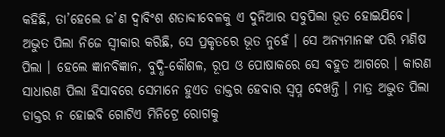କହିଛି, ତା’ହେଲେ ଜ’ଣ ଦ୍ୱାବିଂଶ ଶତାବ୍ଦୀବେଳକୁ ଏ ଦୁନିଆର ସବୁପିଲା ଭୂତ ହୋଇଯିବେ।
ଅଦ୍ଭୁତ ପିଲା ନିଜେ ସ୍ୱୀକାର କରିଛି, ସେ ପ୍ରକୃତରେ ଭୂତ ନୁହେଁ । ସେ ଅନ୍ୟମାନଙ୍କ ପରି ମଣିଷ ପିଲା । ହେଲେ ଜ୍ଞାନବିଜ୍ଞାନ, ବୁଦ୍ଧି-କୌଶଳ, ରୂପ ଓ ପୋଷାକରେ ସେ ବହୁତ ଆଗରେ । କାରଣ ସାଧାରଣ ପିଲା ହିସାବରେ ସେମାନେ ହୁଏତ ଡାକ୍ତର ହେବାର ସ୍ଵପ୍ନ ଦେଖନ୍ତି । ମାତ୍ର ଅଦ୍ଭୁତ ପିଲା ଡାକ୍ତର ନ ହୋଇବି ଗୋଟିଏ ମିନିଟ୍ରେ ରୋଗକୁ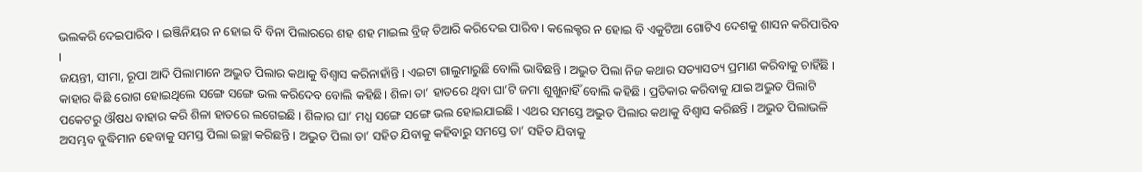ଭଲକରି ଦେଇପାରିବ । ଇଞ୍ଜିନିୟର ନ ହୋଇ ବି ବିନା ପିଲାରରେ ଶହ ଶହ ମାଇଲ ବ୍ରିଜ୍ ତିଆରି କରିଦେଇ ପାରିବ । କଲେକ୍ଟର ନ ହୋଇ ବି ଏକୁଟିଆ ଗୋଟିଏ ଦେଶକୁ ଶାସନ କରିପାରିବ ।
ଜୟନ୍ତୀ, ସୀମା, ରୂପା ଆଦି ପିଲାମାନେ ଅଦ୍ଭୁତ ପିଲାର କଥାକୁ ବିଶ୍ୱାସ କରିନାହାଁନ୍ତି । ଏଇଟା ଗାଲୁମାରୁଛି ବୋଲି ଭାବିଛନ୍ତି । ଅଦ୍ଭୁତ ପିଲା ନିଜ କଥାର ସତ୍ୟାସତ୍ୟ ପ୍ରମାଣ କରିବାକୁ ଚାହିଁଛି । କାହାର କିଛି ରୋଗ ହୋଇଥିଲେ ସଙ୍ଗେ ସଙ୍ଗେ ଭଲ କରିଦେବ ବୋଲି କହିଛି। ଶିଳା ତା’ ହାତରେ ଥିବା ଘା’ଟି ଜମା ଶୁଖୁନାହିଁ ବୋଲି କହିଛି । ପ୍ରତିକାର କରିବାକୁ ଯାଇ ଅଦ୍ଭୁତ ପିଲାଟି ପକେଟରୁ ଔଷଧ ବାହାର କରି ଶିଳା ହାତରେ ଲଗେଇଛି । ଶିଳାର ଘା’ ମଧ୍ଯ ସଙ୍ଗେ ସଙ୍ଗେ ଭଲ ହୋଇଯାଇଛି । ଏଥର ସମସ୍ତେ ଅଦ୍ଭୁତ ପିଲାର କଥାକୁ ବିଶ୍ଵାସ କରିଛନ୍ତି । ଅଭୁତ ପିଲାଭଳି ଅସମ୍ଭବ ବୁଦ୍ଧିମାନ ହେବାକୁ ସମସ୍ତ ପିଲା ଇଚ୍ଛା କରିଛନ୍ତି । ଅଦ୍ଭୁତ ପିଲା ତା’ ସହିତ ଯିବାକୁ କହିବାରୁ ସମସ୍ତେ ତା’ ସହିତ ଯିବାକୁ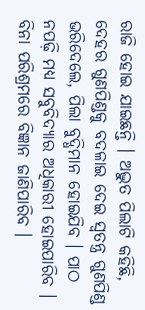ରାଜି ହୋଇ ଯାଇଛନ୍ତି । ଅଦ୍ଭୁତ ପିଲାଟି କହିଛି, ଦେହର ଗୁଣପିଣ୍ଡକୁ ବଦଳାଇ ଦେଇ ସ୍ବତନ୍ତ୍ର ଗୁଣପିଣ୍ଡ ଭରିଦେଲେ, ପିଲା ବୁଦ୍ଧିମାନ ହୋଇଯିବ । ପାଠ ନପଢ଼ି ମଧ୍ୟ ସବୁବିଦ୍ୟାର ଅଧିକାରୀ ହୋଇପାରିବ । ବିନା ପରିଶ୍ରମରେ ବିଜ୍ଞାନ ଜାଣିପାରିବ ।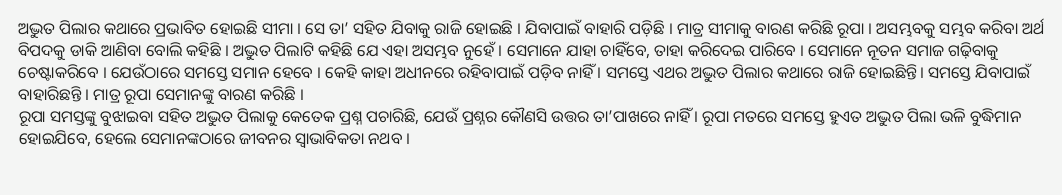ଅଦ୍ଭୁତ ପିଲାର କଥାରେ ପ୍ରଭାବିତ ହୋଇଛି ସୀମା । ସେ ତା’ ସହିତ ଯିବାକୁ ରାଜି ହୋଇଛି । ଯିବାପାଇଁ ବାହାରି ପଡ଼ିଛି । ମାତ୍ର ସୀମାକୁ ବାରଣ କରିଛି ରୂପା । ଅସମ୍ଭବକୁ ସମ୍ଭବ କରିବା ଅର୍ଥ ବିପଦକୁ ଡାକି ଆଣିବା ବୋଲି କହିଛି । ଅଦ୍ଭୁତ ପିଲାଟି କହିଛି ଯେ ଏହା ଅସମ୍ଭବ ନୁହେଁ । ସେମାନେ ଯାହା ଚାହିଁବେ, ତାହା କରିଦେଇ ପାରିବେ । ସେମାନେ ନୂତନ ସମାଜ ଗଢ଼ିବାକୁ ଚେଷ୍ଟାକରିବେ । ଯେଉଁଠାରେ ସମସ୍ତେ ସମାନ ହେବେ । କେହି କାହା ଅଧୀନରେ ରହିବାପାଇଁ ପଡ଼ିବ ନାହିଁ । ସମସ୍ତେ ଏଥର ଅଦ୍ଭୁତ ପିଲାର କଥାରେ ରାଜି ହୋଇଛିନ୍ତି। ସମସ୍ତେ ଯିବାପାଇଁ ବାହାରିଛନ୍ତି । ମାତ୍ର ରୂପା ସେମାନଙ୍କୁ ବାରଣ କରିଛି ।
ରୂପା ସମସ୍ତଙ୍କୁ ବୁଝାଇବା ସହିତ ଅଦ୍ଭୁତ ପିଲାକୁ କେତେକ ପ୍ରଶ୍ନ ପଚାରିଛି, ଯେଉଁ ପ୍ରଶ୍ନର କୌଣସି ଉତ୍ତର ତା’ପାଖରେ ନାହିଁ । ରୂପା ମତରେ ସମସ୍ତେ ହୁଏତ ଅଦ୍ଭୁତ ପିଲା ଭଳି ବୁଦ୍ଧିମାନ ହୋଇଯିବେ, ହେଲେ ସେମାନଙ୍କଠାରେ ଜୀବନର ସ୍ଵାଭାବିକତା ନଥବ ।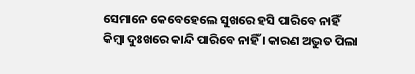ସେମାନେ କେବେହେଲେ ସୁଖରେ ହସି ପାରିବେ ନାହିଁ କିମ୍ବା ଦୁଃଖରେ କାନ୍ଦି ପାରିବେ ନାହିଁ । କାରଣ ଅଦ୍ଭୁତ ପିଲା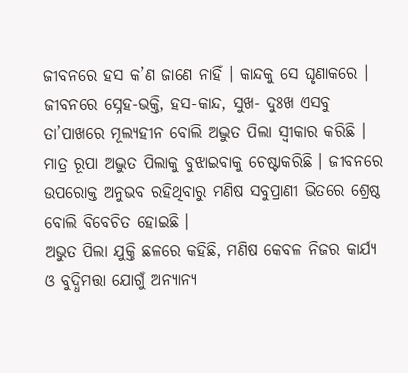ଜୀବନରେ ହସ କ’ଣ ଜାଣେ ନାହିଁ । କାନ୍ଦକୁ ସେ ଘୃଣାକରେ । ଜୀବନରେ ସ୍ନେହ-ଭକ୍ତି, ହସ-କାନ୍ଦ, ସୁଖ- ଦୁଃଖ ଏସବୁ ତା’ପାଖରେ ମୂଲ୍ୟହୀନ ବୋଲି ଅଦ୍ଭୁତ ପିଲା ସ୍ଵୀକାର କରିଛି । ମାତ୍ର ରୂପା ଅଦ୍ଭୁତ ପିଲାକୁ ବୁଝାଇବାକୁ ଚେଷ୍ଟାକରିଛି । ଜୀବନରେ ଉପରୋକ୍ତ ଅନୁଭବ ରହିଥିବାରୁ ମଣିଷ ସବୁପ୍ରାଣୀ ଭିତରେ ଶ୍ରେଷ୍ଠ ବୋଲି ବିବେଚିତ ହୋଇଛି ।
ଅଭୁତ ପିଲା ଯୁକ୍ତି ଛଳରେ କହିଛି, ମଣିଷ କେବଳ ନିଜର କାର୍ଯ୍ୟ ଓ ବୁଦ୍ଧିମତ୍ତା ଯୋଗୁଁ ଅନ୍ୟାନ୍ୟ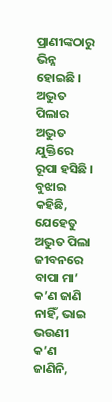ପ୍ରାଣୀଙ୍କଠାରୁ ଭିନ୍ନ ହୋଇଛି । ଅଦ୍ଭୁତ ପିଲାର ଅଦ୍ଭୁତ ଯୁକ୍ତିରେ ରୂପା ହସିଛି । ବୁଝାଇ କହିଛି, ଯେହେତୁ ଅଦ୍ଭୁତ ପିଲା ଜୀବନରେ ବାପା ମା’ କ’ଣ ଜାଣି ନାହିଁ, ଭାଇ ଭଉଣୀ କ’ଣ ଜାଣିନି,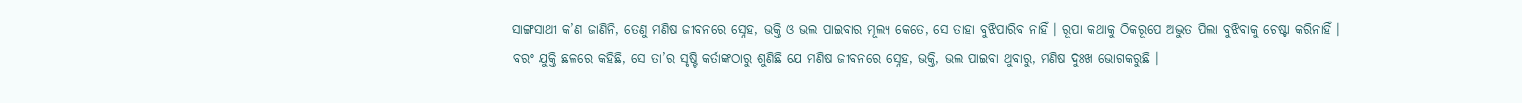ସାଙ୍ଗସାଥୀ କ’ଣ ଜାଣିନି, ତେଣୁ ମଣିଷ ଜୀବନରେ ସ୍ନେହ, ଭକ୍ତି ଓ ଭଲ ପାଇବାର ମୂଲ୍ୟ କେତେ, ସେ ତାହା ବୁଝିପାରିବ ନାହିଁ । ରୂପା କଥାକୁ ଠିକରୂପେ ଅଦ୍ଭୁତ ପିଲା ବୁଝିବାକୁ ଚେଷ୍ଟା କରିନାହିଁ । ବରଂ ଯୁକ୍ତି ଛଳରେ କହିଛି, ସେ ତା’ର ସୃଷ୍ଟି କର୍ତାଙ୍କଠାରୁ ଶୁଣିଛି ଯେ ମଣିଷ ଜୀବନରେ ସ୍ନେହ, ଭକ୍ତି, ଭଲ ପାଇବା ଥୁବାରୁ, ମଣିଷ ଦୁଃଖ ଭୋଗକରୁଛି ।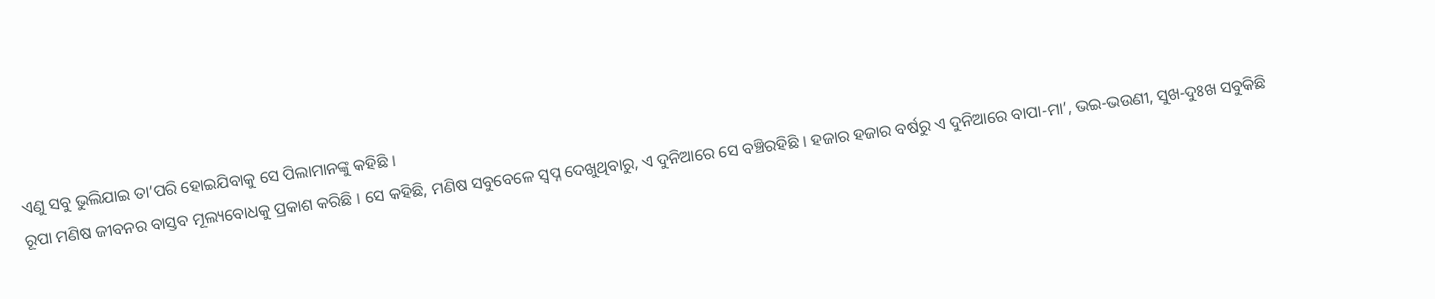ଏଣୁ ସବୁ ଭୁଲିଯାଇ ତା’ପରି ହୋଇଯିବାକୁ ସେ ପିଲାମାନଙ୍କୁ କହିଛି ।
ରୂପା ମଣିଷ ଜୀବନର ବାସ୍ତବ ମୂଲ୍ୟବୋଧକୁ ପ୍ରକାଶ କରିଛି । ସେ କହିଛି, ମଣିଷ ସବୁବେଳେ ସ୍ବପ୍ନ ଦେଖୁଥିବାରୁ, ଏ ଦୁନିଆରେ ସେ ବଞ୍ଚିରହିଛି । ହଜାର ହଜାର ବର୍ଷରୁ ଏ ଦୁନିଆରେ ବାପା-ମା’, ଭଇ-ଭଉଣୀ, ସୁଖ-ଦୁଃଖ ସବୁକିଛି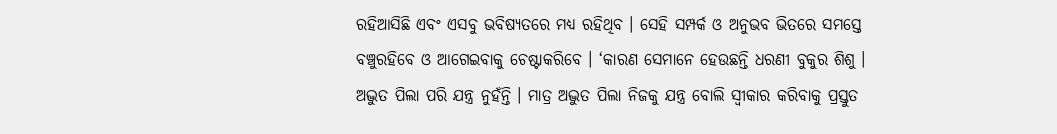ରହିଆସିଛି ଏବଂ ଏସବୁ ଭବିଷ୍ୟତରେ ମଧ୍ୟ ରହିଥିବ । ସେହି ସମ୍ପର୍କ ଓ ଅନୁଭବ ଭିତରେ ସମସ୍ତେ ବଞ୍ଚୁରହିବେ ଓ ଆଗେଇବାକୁ ଚେଷ୍ଟାକରିବେ । ‘କାରଣ ସେମାନେ ହେଉଛନ୍ତି ଧରଣୀ ବୁକୁର ଶିଶୁ । ଅଦ୍ଭୁତ ପିଲା ପରି ଯନ୍ତ୍ର ନୁହଁନ୍ତି । ମାତ୍ର ଅଦ୍ଭୁତ ପିଲା ନିଜକୁ ଯନ୍ତ୍ର ବୋଲି ସ୍ବୀକାର କରିବାକୁ ପ୍ରସ୍ତୁତ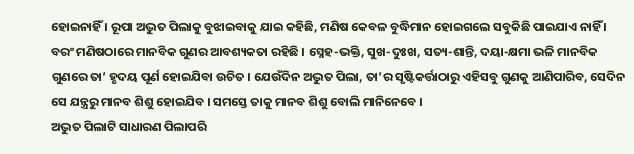ହୋଇନାହିଁ । ରୂପା ଅଦ୍ଭୁତ ପିଲାକୁ ବୁଝାଇବାକୁ ଯାଇ କହିଛି, ମଣିଷ କେବଳ ବୁଦ୍ଧିମାନ ହୋଇଗଲେ ସବୁକିଛି ପାଇଯାଏ ନାହିଁ । ବରଂ ମଣିଷଠାରେ ମାନବିକ ଗୁଣର ଆବଶ୍ୟକତା ରହିଛି । ସ୍ନେହ-ଭକ୍ତି, ସୁଖ-ଦୁଃଖ, ସତ୍ୟ-ଶାନ୍ତି, ଦୟା-କ୍ଷମା ଭଳି ମାନବିକ ଗୁଣରେ ତା’ ହୃଦୟ ପୂର୍ଣ ହୋଇଯିବା ଉଚିତ । ଯେଉଁଦିନ ଅଦ୍ଭୁତ ପିଲା, ତା’ର ସୃଷ୍ଟିକର୍ତ୍ତାଠାରୁ ଏହିସବୁ ଗୁଣକୁ ଆଣିପାରିବ, ସେଦିନ ସେ ଯନ୍ତ୍ରରୁ ମାନବ ଶିଶୁ ହୋଇଯିବ । ସମସ୍ତେ ତାକୁ ମାନବ ଶିଶୁ ବୋଲି ମାନିନେବେ ।
ଅଦ୍ଭୁତ ପିଲାଟି ସାଧାରଣ ପିଲାପରି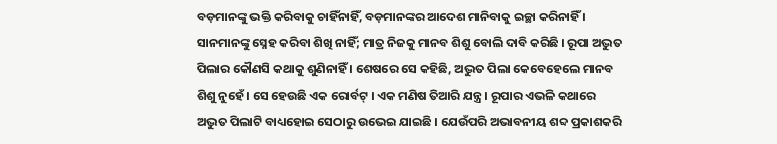ବଡ଼ମାନଙ୍କୁ ଭକ୍ତି କରିବାକୁ ଚାହିଁନାହିଁ, ବଡ଼ମାନଙ୍କର ଆଦେଶ ମାନିବାକୁ ଇଚ୍ଛା କରିନାହିଁ । ସାନମାନଙ୍କୁ ସ୍ନେହ କରିବା ଶିଖି ନାହିଁ; ମାତ୍ର ନିଜକୁ ମାନବ ଶିଶୁ ବୋଲି ଦାବି କରିଛି । ରୂପା ଅଦ୍ଭୁତ ପିଲାର କୌଣସି କଥାକୁ ଶୁଣିନାହିଁ । ଶେଷରେ ସେ କହିଛି, ଅଦ୍ଭୁତ ପିଲା କେବେହେଲେ ମାନବ ଶିଶୁ ନୁହେଁ । ସେ ହେଉଛି ଏକ ରୋର୍ବଟ୍ । ଏକ ମଣିଷ ତିଆରି ଯନ୍ତ୍ର । ରୂପାର ଏଭଳି କଥାରେ ଅଦ୍ଭୁତ ପିଲାଟି ବାଧ୍ୟହୋଇ ସେଠାରୁ ଉଭେଇ ଯାଇଛି । ଯେଉଁପରି ଅଭାବନୀୟ ଶବ୍ଦ ପ୍ରକାଶକରି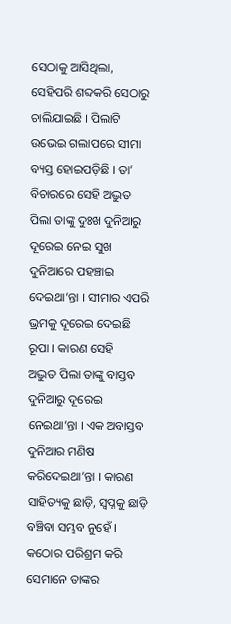ସେଠାକୁ ଆସିଥିଲା, ସେହିପରି ଶବ୍ଦକରି ସେଠାରୁ ଚାଲିଯାଇଛି । ପିଲାଟି ଉଭେଇ ଗଲାପରେ ସୀମା ବ୍ୟସ୍ତ ହୋଇପଡ଼ିଛି । ତା’ ବିଚାରରେ ସେହି ଅଦ୍ଭୁତ ପିଲା ତାଙ୍କୁ ଦୁଃଖ ଦୁନିଆରୁ ଦୂରେଇ ନେଇ ସୁଖ ଦୁନିଆରେ ପହଞ୍ଚାଇ ଦେଇଥା’ନ୍ତା । ସୀମାର ଏପରି ଭ୍ରମକୁ ଦୂରେଇ ଦେଇଛି ରୂପା । କାରଣ ସେହି
ଅଦ୍ଭୁତ ପିଲା ତାଙ୍କୁ ବାସ୍ତବ ଦୁନିଆରୁ ଦୂରେଇ ନେଇଥା’ନ୍ତା । ଏକ ଅବାସ୍ତବ ଦୁନିଆର ମଣିଷ କରିଦେଇଥା’ନ୍ତା । କାରଣ ସାହିତ୍ୟକୁ ଛାଡ଼ି, ସ୍ଵପ୍ନକୁ ଛାଡ଼ି ବଞ୍ଚିବା ସମ୍ଭବ ନୁହେଁ । କଠୋର ପରିଶ୍ରମ କରି ସେମାନେ ତାଙ୍କର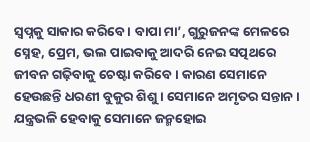ସ୍ୱପ୍ନକୁ ସାକାର କରିବେ । ବାପା ମା’, ଗୁରୁଜନଙ୍କ ମେଳରେ ସ୍ନେହ, ପ୍ରେମ, ଭଲ ପାଇବାକୁ ଆଦରି ନେଇ ସତ୍ପଥରେ ଜୀବନ ଗଢ଼ିବାକୁ ଚେଷ୍ଟା କରିବେ । କାରଣ ସେମାନେ ହେଉଛନ୍ତି ଧରଣୀ ବୁକୁର ଶିଶୁ । ସେମାନେ ଅମୃତର ସନ୍ତାନ । ଯନ୍ତ୍ରଭଳି ହେବାକୁ ସେମାନେ ଜନ୍ମହୋଇ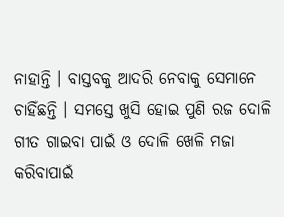ନାହାନ୍ତି । ବାସ୍ତବକୁ ଆଦରି ନେବାକୁ ସେମାନେ ଚାହିଁଛନ୍ତି । ସମସ୍ତେ ଖୁସି ହୋଇ ପୁଣି ରଜ ଦୋଳି ଗୀତ ଗାଇବା ପାଇଁ ଓ ଦୋଳି ଖେଳି ମଜା କରିବାପାଇଁ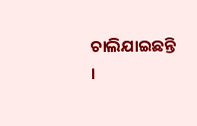ଚାଲିଯାଇଛନ୍ତି ।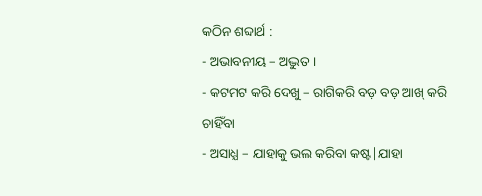କଠିନ ଶବ୍ଦାର୍ଥ :
- ଅଭାବନୀୟ – ଅଦ୍ଭୁତ ।
- କଟମଟ କରି ଦେଖୁ – ରାଗିକରି ବଡ଼ ବଡ଼ ଆଖ୍ କରି ଚାହିଁବା
- ଅସାଧ୍ଯ – ଯାହାକୁ ଭଲ କରିବା କଷ୍ଟ|ଯାହା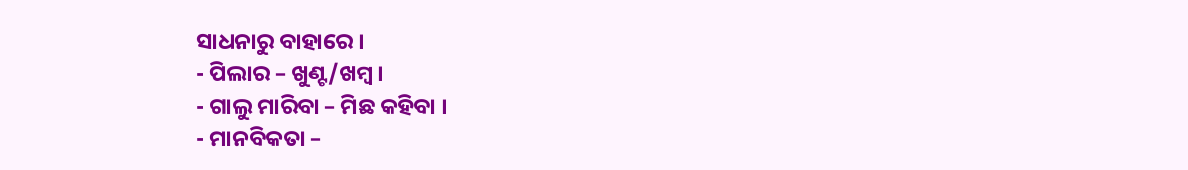ସାଧନାରୁ ବାହାରେ ।
- ପିଲାର – ଖୁଣ୍ଟ/ଖମ୍ବ ।
- ଗାଲୁ ମାରିବା – ମିଛ କହିବା ।
- ମାନବିକତା –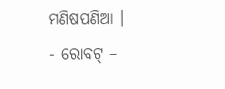ମଣିଷପଣିଆ ।
- ରୋବଟ୍ –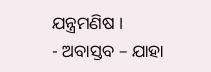ଯନ୍ତ୍ରମଣିଷ ।
- ଅବାସ୍ତବ – ଯାହା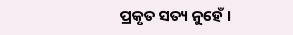ପ୍ରକୃତ ସତ୍ୟ ନୁହେଁ ।